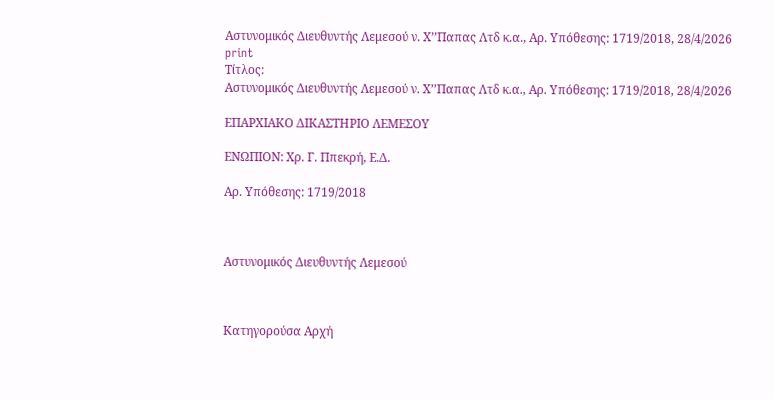Αστυνομικός Διευθυντής Λεμεσού ν. Χ’’Παπας Λτδ κ.α., Αρ. Υπόθεσης: 1719/2018, 28/4/2026
print
Τίτλος:
Αστυνομικός Διευθυντής Λεμεσού ν. Χ’’Παπας Λτδ κ.α., Αρ. Υπόθεσης: 1719/2018, 28/4/2026

ΕΠΑΡΧΙΑΚΟ ΔΙΚΑΣΤΗΡΙΟ ΛΕΜΕΣΟΥ

ΕΝΩΠΙΟΝ: Χρ. Γ. Ππεκρή, Ε.Δ.

Αρ. Υπόθεσης: 1719/2018



Αστυνομικός Διευθυντής Λεμεσού



Κατηγορούσα Αρχή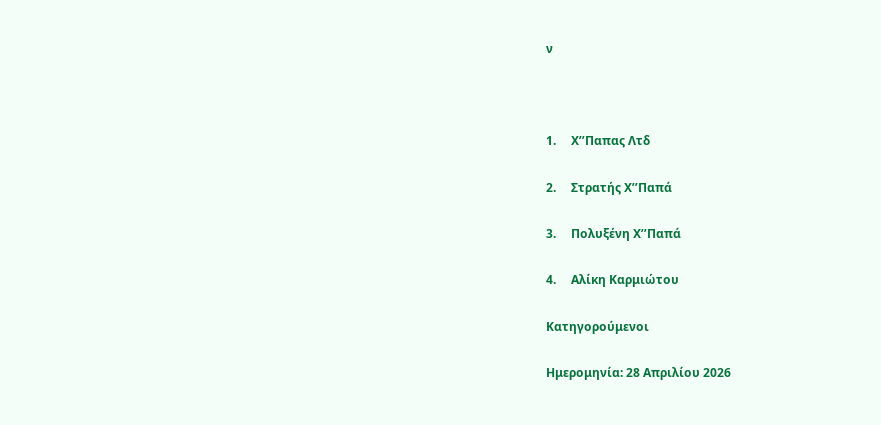ν



1.     Χ’’Παπας Λτδ

2.     Στρατής Χ’’Παπά

3.     Πολυξένη Χ’’Παπά

4.     Αλίκη Καρμιώτου

Κατηγορούμενοι

Ημερομηνία: 28 Απριλίου 2026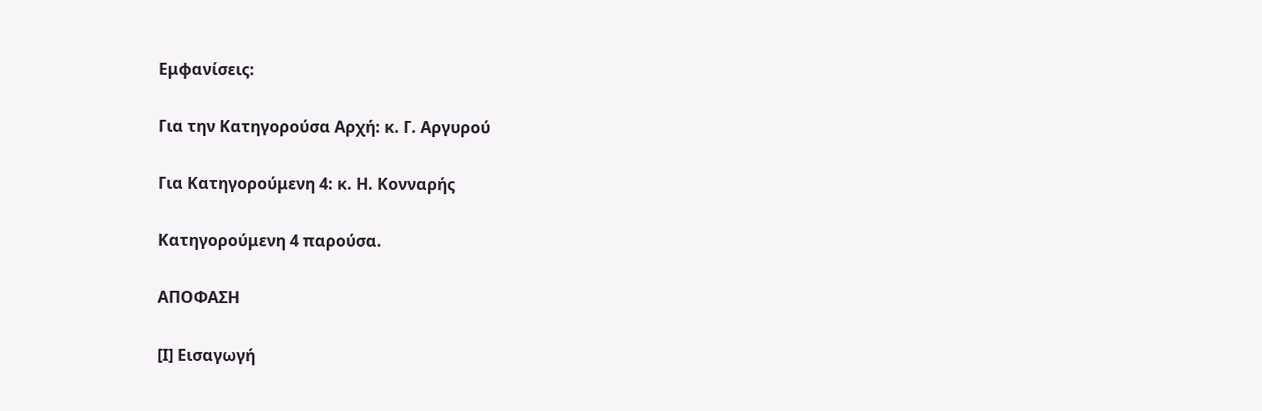Εμφανίσεις:

Για την Κατηγορούσα Αρχή: κ. Γ. Αργυρού

Για Κατηγορούμενη 4: κ. Η. Κονναρής

Κατηγορούμενη 4 παρούσα.

ΑΠΟΦΑΣΗ

[Ι] Εισαγωγή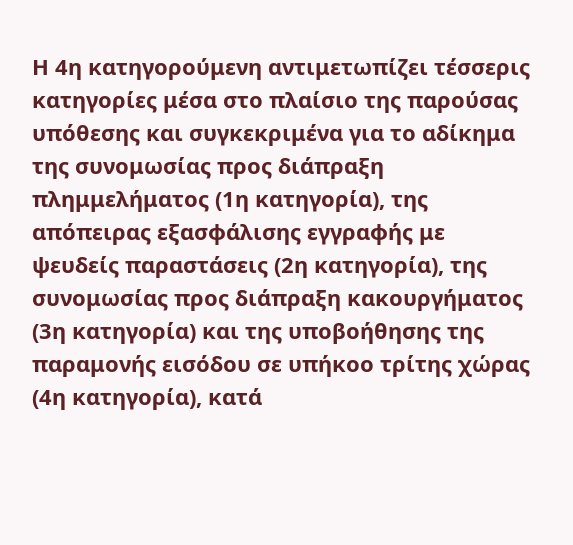Η 4η κατηγορούμενη αντιμετωπίζει τέσσερις κατηγορίες μέσα στο πλαίσιο της παρούσας υπόθεσης και συγκεκριμένα για το αδίκημα της συνομωσίας προς διάπραξη πλημμελήματος (1η κατηγορία), της απόπειρας εξασφάλισης εγγραφής με ψευδείς παραστάσεις (2η κατηγορία), της συνομωσίας προς διάπραξη κακουργήματος (3η κατηγορία) και της υποβοήθησης της παραμονής εισόδου σε υπήκοο τρίτης χώρας (4η κατηγορία), κατά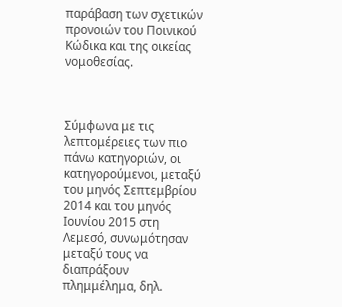παράβαση των σχετικών προνοιών του Ποινικού Κώδικα και της οικείας νομοθεσίας.



Σύμφωνα με τις λεπτομέρειες των πιο πάνω κατηγοριών, οι κατηγορούμενοι, μεταξύ του μηνός Σεπτεμβρίου 2014 και του μηνός Ιουνίου 2015 στη Λεμεσό, συνωμότησαν μεταξύ τους να διαπράξουν πλημμέλημα, δηλ.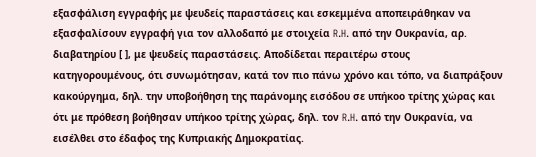εξασφάλιση εγγραφής με ψευδείς παραστάσεις και εσκεμμένα αποπειράθηκαν να εξασφαλίσουν εγγραφή για τον αλλοδαπό με στοιχεία R.H. από την Ουκρανία, αρ. διαβατηρίου [ ], με ψευδείς παραστάσεις. Αποδίδεται περαιτέρω στους κατηγορουμένους, ότι συνωμότησαν, κατά τον πιο πάνω χρόνο και τόπο, να διαπράξουν κακούργημα, δηλ. την υποβοήθηση της παράνομης εισόδου σε υπήκοο τρίτης χώρας και ότι με πρόθεση βοήθησαν υπήκοο τρίτης χώρας, δηλ. τον R.H. από την Ουκρανία, να εισέλθει στο έδαφος της Κυπριακής Δημοκρατίας.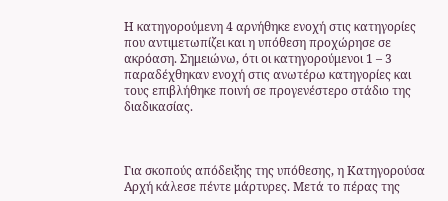Η κατηγορούμενη 4 αρνήθηκε ενοχή στις κατηγορίες που αντιμετωπίζει και η υπόθεση προχώρησε σε ακρόαση. Σημειώνω, ότι οι κατηγορούμενοι 1 – 3 παραδέχθηκαν ενοχή στις ανωτέρω κατηγορίες και τους επιβλήθηκε ποινή σε προγενέστερο στάδιο της διαδικασίας.



Για σκοπούς απόδειξης της υπόθεσης, η Κατηγορούσα Αρχή κάλεσε πέντε μάρτυρες. Μετά το πέρας της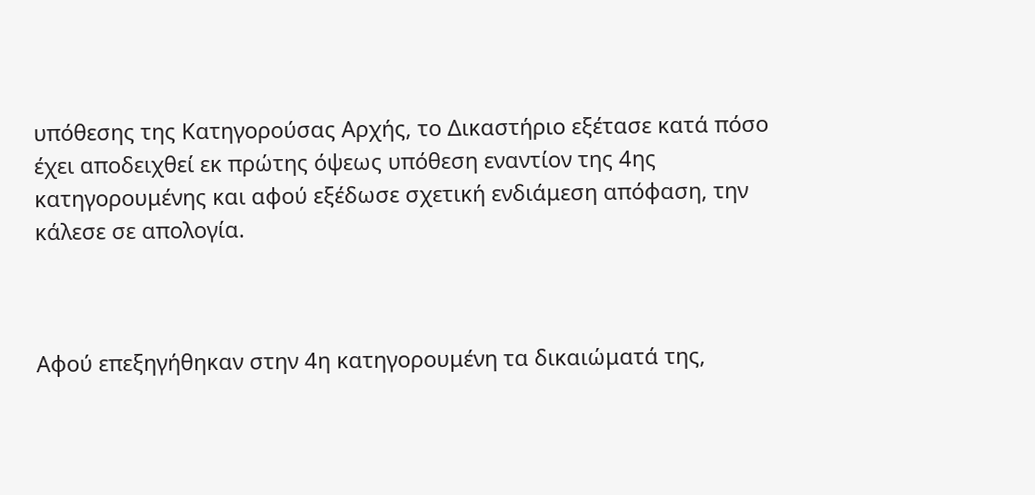υπόθεσης της Κατηγορούσας Αρχής, το Δικαστήριο εξέτασε κατά πόσο έχει αποδειχθεί εκ πρώτης όψεως υπόθεση εναντίον της 4ης κατηγορουμένης και αφού εξέδωσε σχετική ενδιάμεση απόφαση, την κάλεσε σε απολογία.



Αφού επεξηγήθηκαν στην 4η κατηγορουμένη τα δικαιώματά της,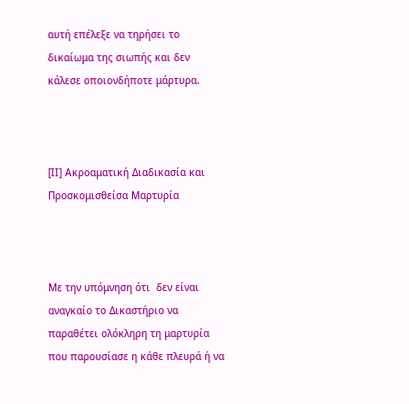αυτή επέλεξε να τηρήσει το δικαίωμα της σιωπής και δεν κάλεσε οποιονδήποτε μάρτυρα.



[ΙΙ] Ακροαματική Διαδικασία και Προσκομισθείσα Μαρτυρία



Με την υπόμνηση ότι  δεν είναι αναγκαίο το Δικαστήριο να παραθέτει ολόκληρη τη μαρτυρία που παρουσίασε η κάθε πλευρά ή να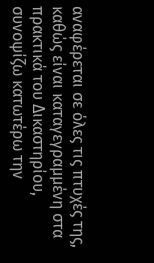αναφέρεται σε όλες τις πτυχές της, καθώς είναι καταγεγραμμένη στα πρακτικά του Δικαστηρίου, συνοψίζω κατωτέρω την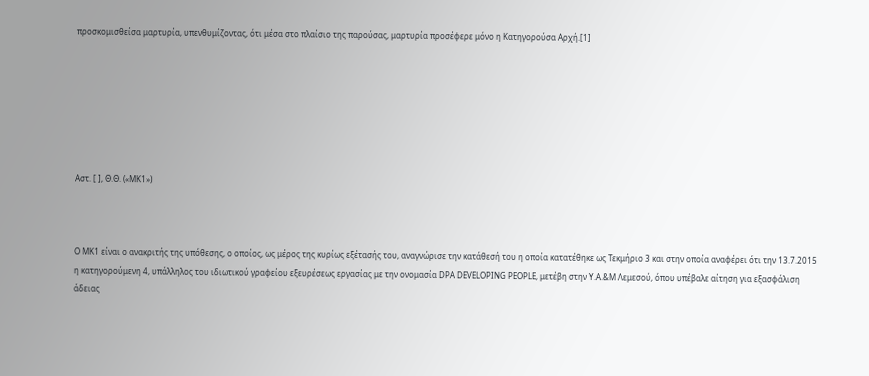προσκομισθείσα μαρτυρία, υπενθυμίζοντας, ότι μέσα στο πλαίσιο της παρούσας, μαρτυρία προσέφερε μόνο η Κατηγορούσα Αρχή.[1]







Αστ. [ ], Θ.Θ. («ΜΚ1»)



Ο ΜΚ1 είναι ο ανακριτής της υπόθεσης, ο οποίος, ως μέρος της κυρίως εξέτασής του, αναγνώρισε την κατάθεσή του η οποία κατατέθηκε ως Τεκμήριο 3 και στην οποία αναφέρει ότι την 13.7.2015 η κατηγορούμενη 4, υπάλληλος του ιδιωτικού γραφείου εξευρέσεως εργασίας με την ονομασία DPA DEVELOPING PEOPLE, μετέβη στην Υ.Α.&Μ Λεμεσού, όπου υπέβαλε αίτηση για εξασφάλιση άδειας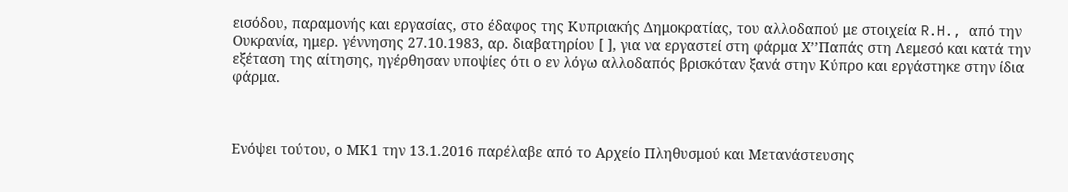εισόδου, παραμονής και εργασίας, στο έδαφος της Κυπριακής Δημοκρατίας, του αλλοδαπού με στοιχεία R.H., από την Ουκρανία, ημερ. γέννησης 27.10.1983, αρ. διαβατηρίου [ ], για να εργαστεί στη φάρμα Χ’’Παπάς στη Λεμεσό και κατά την εξέταση της αίτησης, ηγέρθησαν υποψίες ότι ο εν λόγω αλλοδαπός βρισκόταν ξανά στην Κύπρο και εργάστηκε στην ίδια φάρμα.



Ενόψει τούτου, ο ΜΚ1 την 13.1.2016 παρέλαβε από το Αρχείο Πληθυσμού και Μετανάστευσης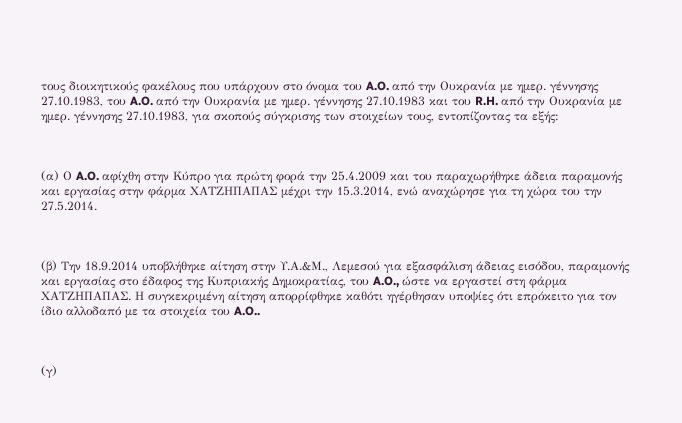τους διοικητικούς φακέλους που υπάρχουν στο όνομα του A.O. από την Ουκρανία με ημερ. γέννησης 27.10.1983, του A.O. από την Ουκρανία με ημερ. γέννησης 27.10.1983 και του R.H. από την Ουκρανία με ημερ. γέννησης 27.10.1983, για σκοπούς σύγκρισης των στοιχείων τους, εντοπίζοντας τα εξής:



(α) Ο A.O. αφίχθη στην Κύπρο για πρώτη φορά την 25.4.2009 και του παραχωρήθηκε άδεια παραμονής και εργασίας στην φάρμα ΧΑΤΖΗΠΑΠΑΣ μέχρι την 15.3.2014, ενώ αναχώρησε για τη χώρα του την 27.5.2014.



(β) Την 18.9.2014 υποβλήθηκε αίτηση στην Υ.Α.&Μ., Λεμεσού για εξασφάλιση άδειας εισόδου, παραμονής και εργασίας στο έδαφος της Κυπριακής Δημοκρατίας, του A.O., ώστε να εργαστεί στη φάρμα ΧΑΤΖΗΠΑΠΑΣ. Η συγκεκριμένη αίτηση απορρίφθηκε καθότι ηγέρθησαν υποψίες ότι επρόκειτο για τον ίδιο αλλοδαπό με τα στοιχεία του A.O..



(γ)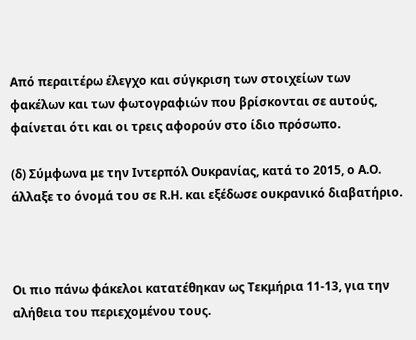Από περαιτέρω έλεγχο και σύγκριση των στοιχείων των φακέλων και των φωτογραφιών που βρίσκονται σε αυτούς, φαίνεται ότι και οι τρεις αφορούν στο ίδιο πρόσωπο.

(δ) Σύμφωνα με την Ιντερπόλ Ουκρανίας, κατά το 2015, ο A.Ο. άλλαξε το όνομά του σε R.H. και εξέδωσε ουκρανικό διαβατήριο.



Οι πιο πάνω φάκελοι κατατέθηκαν ως Τεκμήρια 11-13, για την αλήθεια του περιεχομένου τους.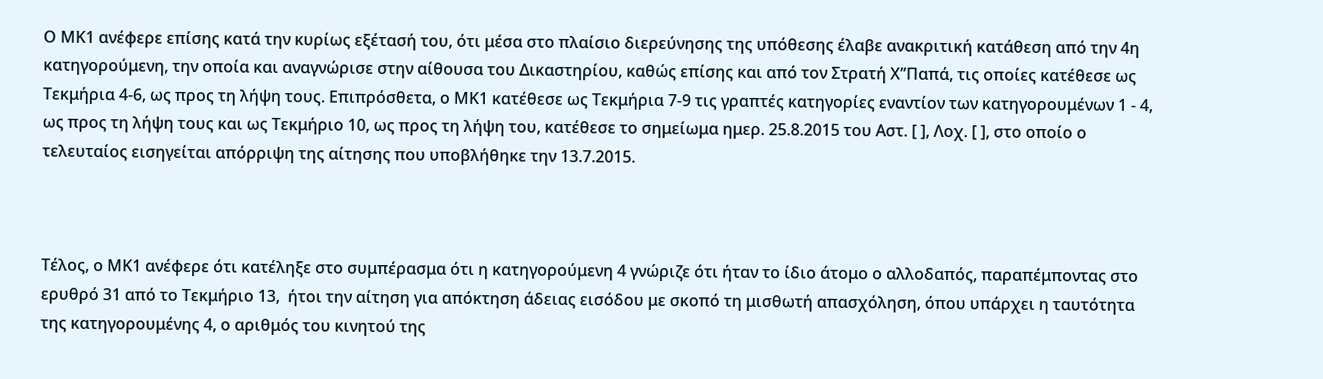Ο ΜΚ1 ανέφερε επίσης κατά την κυρίως εξέτασή του, ότι μέσα στο πλαίσιο διερεύνησης της υπόθεσης έλαβε ανακριτική κατάθεση από την 4η κατηγορούμενη, την οποία και αναγνώρισε στην αίθουσα του Δικαστηρίου, καθώς επίσης και από τον Στρατή Χ’’Παπά, τις οποίες κατέθεσε ως Τεκμήρια 4-6, ως προς τη λήψη τους. Επιπρόσθετα, ο ΜΚ1 κατέθεσε ως Τεκμήρια 7-9 τις γραπτές κατηγορίες εναντίον των κατηγορουμένων 1 - 4, ως προς τη λήψη τους και ως Τεκμήριο 10, ως προς τη λήψη του, κατέθεσε το σημείωμα ημερ. 25.8.2015 του Αστ. [ ], Λοχ. [ ], στο οποίο ο τελευταίος εισηγείται απόρριψη της αίτησης που υποβλήθηκε την 13.7.2015.



Τέλος, ο ΜΚ1 ανέφερε ότι κατέληξε στο συμπέρασμα ότι η κατηγορούμενη 4 γνώριζε ότι ήταν το ίδιο άτομο ο αλλοδαπός, παραπέμποντας στο ερυθρό 31 από το Τεκμήριο 13,  ήτοι την αίτηση για απόκτηση άδειας εισόδου με σκοπό τη μισθωτή απασχόληση, όπου υπάρχει η ταυτότητα της κατηγορουμένης 4, ο αριθμός του κινητού της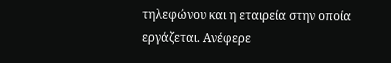τηλεφώνου και η εταιρεία στην οποία εργάζεται. Ανέφερε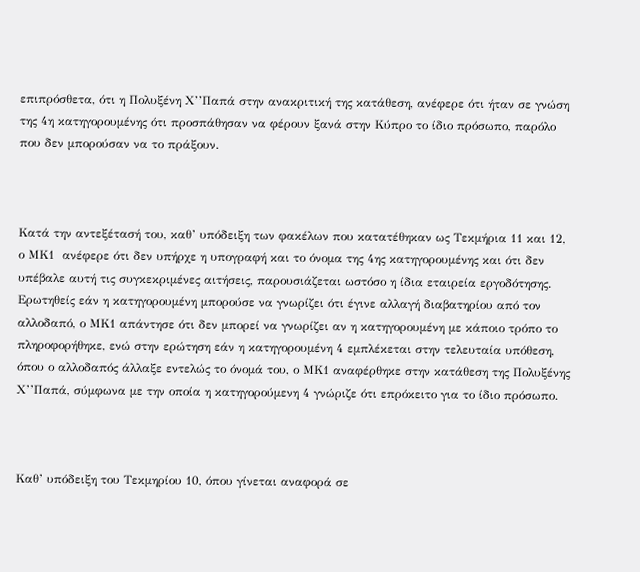επιπρόσθετα, ότι η Πολυξένη Χ’’Παπά στην ανακριτική της κατάθεση, ανέφερε ότι ήταν σε γνώση της 4η κατηγορουμένης ότι προσπάθησαν να φέρουν ξανά στην Κύπρο το ίδιο πρόσωπο, παρόλο που δεν μπορούσαν να το πράξουν.



Κατά την αντεξέτασή του, καθ’ υπόδειξη των φακέλων που κατατέθηκαν ως Τεκμήρια 11 και 12, ο ΜΚ1  ανέφερε ότι δεν υπήρχε η υπογραφή και το όνομα της 4ης κατηγορουμένης και ότι δεν υπέβαλε αυτή τις συγκεκριμένες αιτήσεις, παρουσιάζεται ωστόσο η ίδια εταιρεία εργοδότησης. Ερωτηθείς εάν η κατηγορουμένη μπορούσε να γνωρίζει ότι έγινε αλλαγή διαβατηρίου από τον αλλοδαπό, ο ΜΚ1 απάντησε ότι δεν μπορεί να γνωρίζει αν η κατηγορουμένη με κάποιο τρόπο το πληροφορήθηκε, ενώ στην ερώτηση εάν η κατηγορουμένη 4 εμπλέκεται στην τελευταία υπόθεση, όπου ο αλλοδαπός άλλαξε εντελώς το όνομά του, ο ΜΚ1 αναφέρθηκε στην κατάθεση της Πολυξένης Χ’’Παπά, σύμφωνα με την οποία η κατηγορούμενη 4 γνώριζε ότι επρόκειτο για το ίδιο πρόσωπο.



Καθ’ υπόδειξη του Τεκμηρίου 10, όπου γίνεται αναφορά σε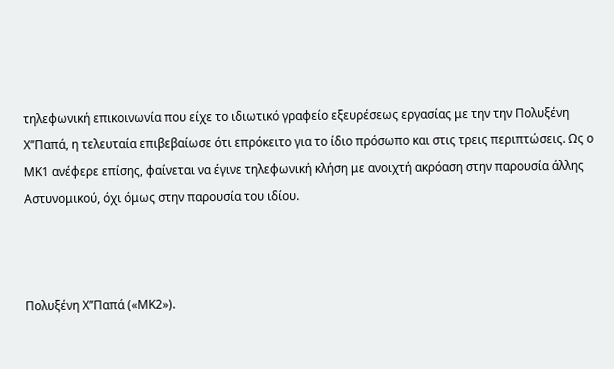τηλεφωνική επικοινωνία που είχε το ιδιωτικό γραφείο εξευρέσεως εργασίας με την την Πολυξένη Χ’’Παπά, η τελευταία επιβεβαίωσε ότι επρόκειτο για το ίδιο πρόσωπο και στις τρεις περιπτώσεις. Ως ο ΜΚ1 ανέφερε επίσης, φαίνεται να έγινε τηλεφωνική κλήση με ανοιχτή ακρόαση στην παρουσία άλλης Αστυνομικού, όχι όμως στην παρουσία του ιδίου.



Πολυξένη Χ’’Παπά («ΜΚ2»).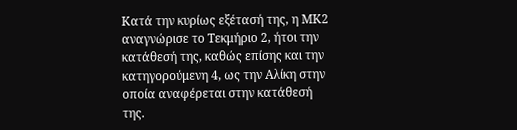Κατά την κυρίως εξέτασή της, η ΜΚ2 αναγνώρισε το Τεκμήριο 2, ήτοι την κατάθεσή της, καθώς επίσης και την κατηγορούμενη 4, ως την Αλίκη στην οποία αναφέρεται στην κατάθεσή της.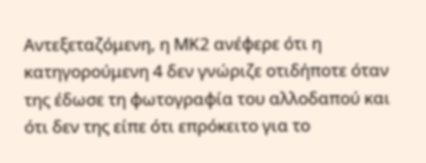Αντεξεταζόμενη, η ΜΚ2 ανέφερε ότι η κατηγορούμενη 4 δεν γνώριζε οτιδήποτε όταν της έδωσε τη φωτογραφία του αλλοδαπού και ότι δεν της είπε ότι επρόκειτο για το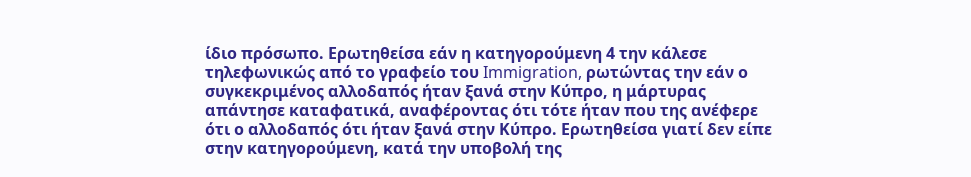ίδιο πρόσωπο. Ερωτηθείσα εάν η κατηγορούμενη 4 την κάλεσε τηλεφωνικώς από το γραφείο του Immigration, ρωτώντας την εάν ο συγκεκριμένος αλλοδαπός ήταν ξανά στην Κύπρο, η μάρτυρας απάντησε καταφατικά, αναφέροντας ότι τότε ήταν που της ανέφερε ότι ο αλλοδαπός ότι ήταν ξανά στην Κύπρο. Ερωτηθείσα γιατί δεν είπε στην κατηγορούμενη, κατά την υποβολή της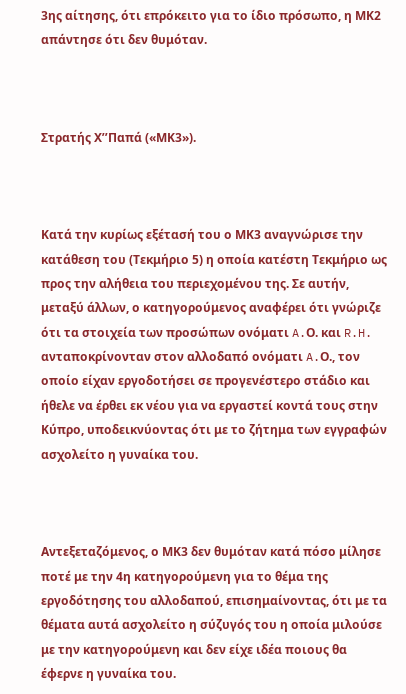3ης αίτησης, ότι επρόκειτο για το ίδιο πρόσωπο, η ΜΚ2 απάντησε ότι δεν θυμόταν.



Στρατής Χ’’Παπά («ΜΚ3»).



Κατά την κυρίως εξέτασή του ο ΜΚ3 αναγνώρισε την κατάθεση του (Τεκμήριο 5) η οποία κατέστη Τεκμήριο ως προς την αλήθεια του περιεχομένου της. Σε αυτήν, μεταξύ άλλων, ο κατηγορούμενος αναφέρει ότι γνώριζε ότι τα στοιχεία των προσώπων ονόματι A.Ο. και R.H. ανταποκρίνονταν στον αλλοδαπό ονόματι A.Ο., τον οποίο είχαν εργοδοτήσει σε προγενέστερο στάδιο και ήθελε να έρθει εκ νέου για να εργαστεί κοντά τους στην Κύπρο, υποδεικνύοντας ότι με το ζήτημα των εγγραφών ασχολείτο η γυναίκα του.



Αντεξεταζόμενος, ο ΜΚ3 δεν θυμόταν κατά πόσο μίλησε ποτέ με την 4η κατηγορούμενη για το θέμα της εργοδότησης του αλλοδαπού, επισημαίνοντας, ότι με τα θέματα αυτά ασχολείτο η σύζυγός του η οποία μιλούσε με την κατηγορούμενη και δεν είχε ιδέα ποιους θα έφερνε η γυναίκα του.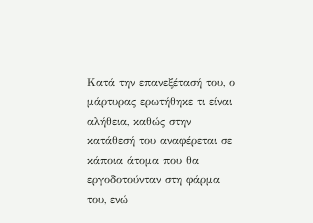Κατά την επανεξέτασή του, ο μάρτυρας ερωτήθηκε τι είναι αλήθεια, καθώς στην κατάθεσή του αναφέρεται σε κάποια άτομα που θα εργοδοτούνταν στη φάρμα του, ενώ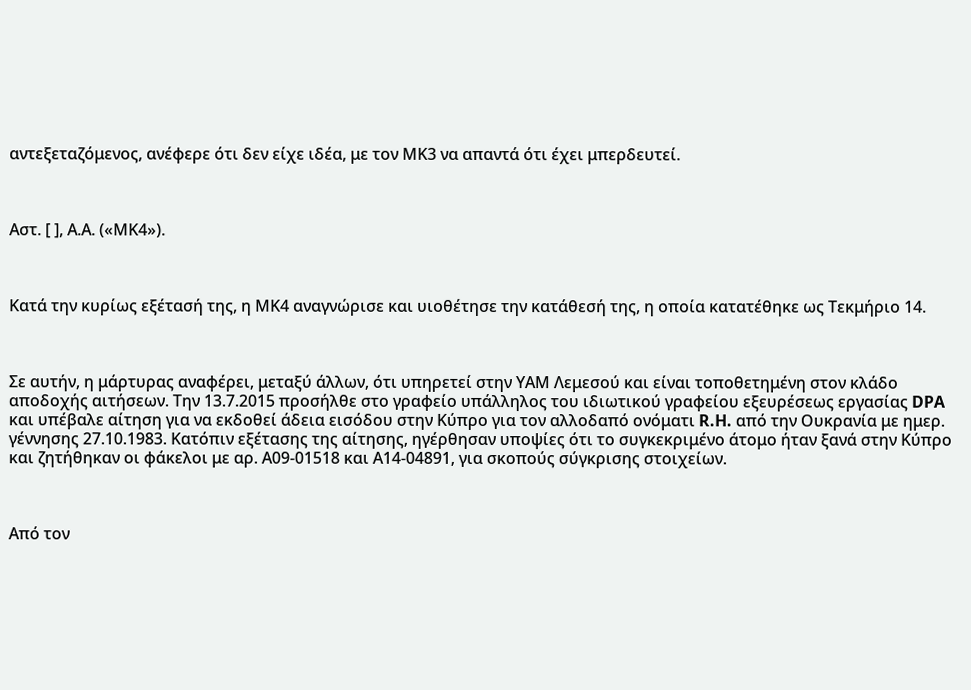αντεξεταζόμενος, ανέφερε ότι δεν είχε ιδέα, με τον ΜΚ3 να απαντά ότι έχει μπερδευτεί.



Αστ. [ ], Α.Α. («ΜΚ4»).



Κατά την κυρίως εξέτασή της, η ΜΚ4 αναγνώρισε και υιοθέτησε την κατάθεσή της, η οποία κατατέθηκε ως Τεκμήριο 14.



Σε αυτήν, η μάρτυρας αναφέρει, μεταξύ άλλων, ότι υπηρετεί στην ΥΑΜ Λεμεσού και είναι τοποθετημένη στον κλάδο αποδοχής αιτήσεων. Την 13.7.2015 προσήλθε στο γραφείο υπάλληλος του ιδιωτικού γραφείου εξευρέσεως εργασίας DPA και υπέβαλε αίτηση για να εκδοθεί άδεια εισόδου στην Κύπρο για τον αλλοδαπό ονόματι R.H. από την Ουκρανία με ημερ. γέννησης 27.10.1983. Κατόπιν εξέτασης της αίτησης, ηγέρθησαν υποψίες ότι το συγκεκριμένο άτομο ήταν ξανά στην Κύπρο και ζητήθηκαν οι φάκελοι με αρ. Α09-01518 και Α14-04891, για σκοπούς σύγκρισης στοιχείων.



Από τον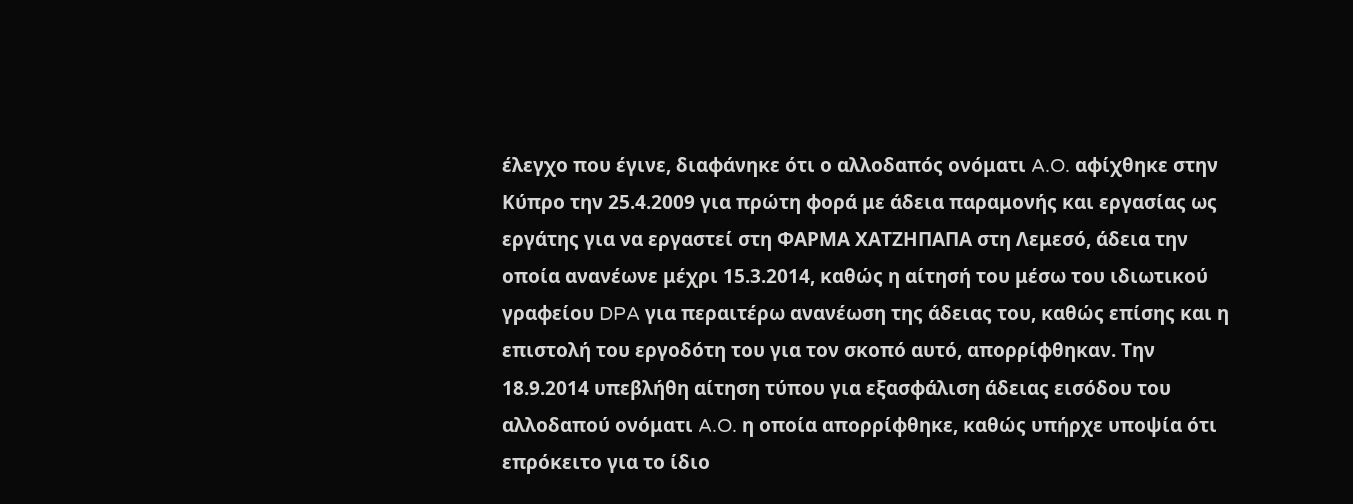έλεγχο που έγινε, διαφάνηκε ότι ο αλλοδαπός ονόματι A.O. αφίχθηκε στην Κύπρο την 25.4.2009 για πρώτη φορά με άδεια παραμονής και εργασίας ως εργάτης για να εργαστεί στη ΦΑΡΜΑ ΧΑΤΖΗΠΑΠΑ στη Λεμεσό, άδεια την οποία ανανέωνε μέχρι 15.3.2014, καθώς η αίτησή του μέσω του ιδιωτικού γραφείου DPA για περαιτέρω ανανέωση της άδειας του, καθώς επίσης και η επιστολή του εργοδότη του για τον σκοπό αυτό, απορρίφθηκαν. Την 18.9.2014 υπεβλήθη αίτηση τύπου για εξασφάλιση άδειας εισόδου του αλλοδαπού ονόματι A.O. η οποία απορρίφθηκε, καθώς υπήρχε υποψία ότι επρόκειτο για το ίδιο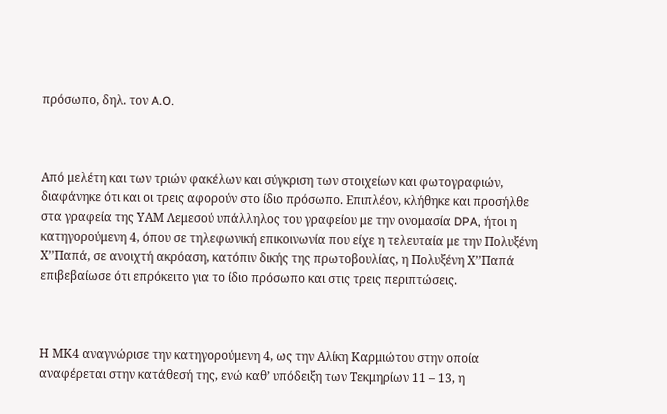πρόσωπο, δηλ. τον A.O.



Από μελέτη και των τριών φακέλων και σύγκριση των στοιχείων και φωτογραφιών, διαφάνηκε ότι και οι τρεις αφορούν στο ίδιο πρόσωπο. Επιπλέον, κλήθηκε και προσήλθε στα γραφεία της ΥΑΜ Λεμεσού υπάλληλος του γραφείου με την ονομασία DPA, ήτοι η κατηγορούμενη 4, όπου σε τηλεφωνική επικοινωνία που είχε η τελευταία με την Πολυξένη Χ’’Παπά, σε ανοιχτή ακρόαση, κατόπιν δικής της πρωτοβουλίας, η Πολυξένη Χ’’Παπά επιβεβαίωσε ότι επρόκειτο για το ίδιο πρόσωπο και στις τρεις περιπτώσεις.



Η ΜΚ4 αναγνώρισε την κατηγορούμενη 4, ως την Αλίκη Καρμιώτου στην οποία αναφέρεται στην κατάθεσή της, ενώ καθ’ υπόδειξη των Τεκμηρίων 11 – 13, η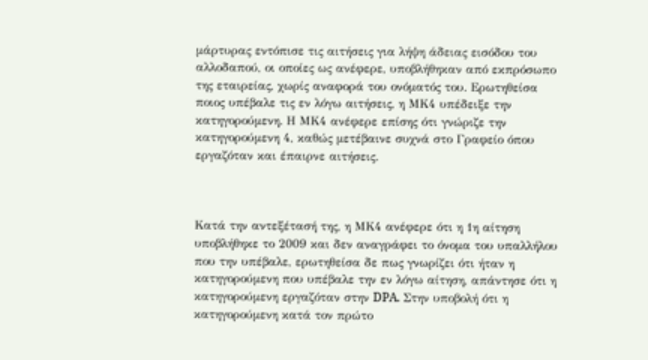μάρτυρας εντόπισε τις αιτήσεις για λήψη άδειας εισόδου του αλλοδαπού, οι οποίες ως ανέφερε, υποβλήθηκαν από εκπρόσωπο της εταιρείας, χωρίς αναφορά του ονόματός του. Ερωτηθείσα ποιος υπέβαλε τις εν λόγω αιτήσεις, η ΜΚ4 υπέδειξε την κατηγορούμενη. Η ΜΚ4 ανέφερε επίσης ότι γνώριζε την κατηγορούμενη 4, καθώς μετέβαινε συχνά στο Γραφείο όπου εργαζόταν και έπαιρνε αιτήσεις.



Κατά την αντεξέτασή της, η ΜΚ4 ανέφερε ότι η 1η αίτηση υποβλήθηκε το 2009 και δεν αναγράφει το όνομα του υπαλλήλου που την υπέβαλε, ερωτηθείσα δε πως γνωρίζει ότι ήταν η κατηγορούμενη που υπέβαλε την εν λόγω αίτηση, απάντησε ότι η κατηγορούμενη εργαζόταν στην DPA. Στην υποβολή ότι η κατηγορούμενη κατά τον πρώτο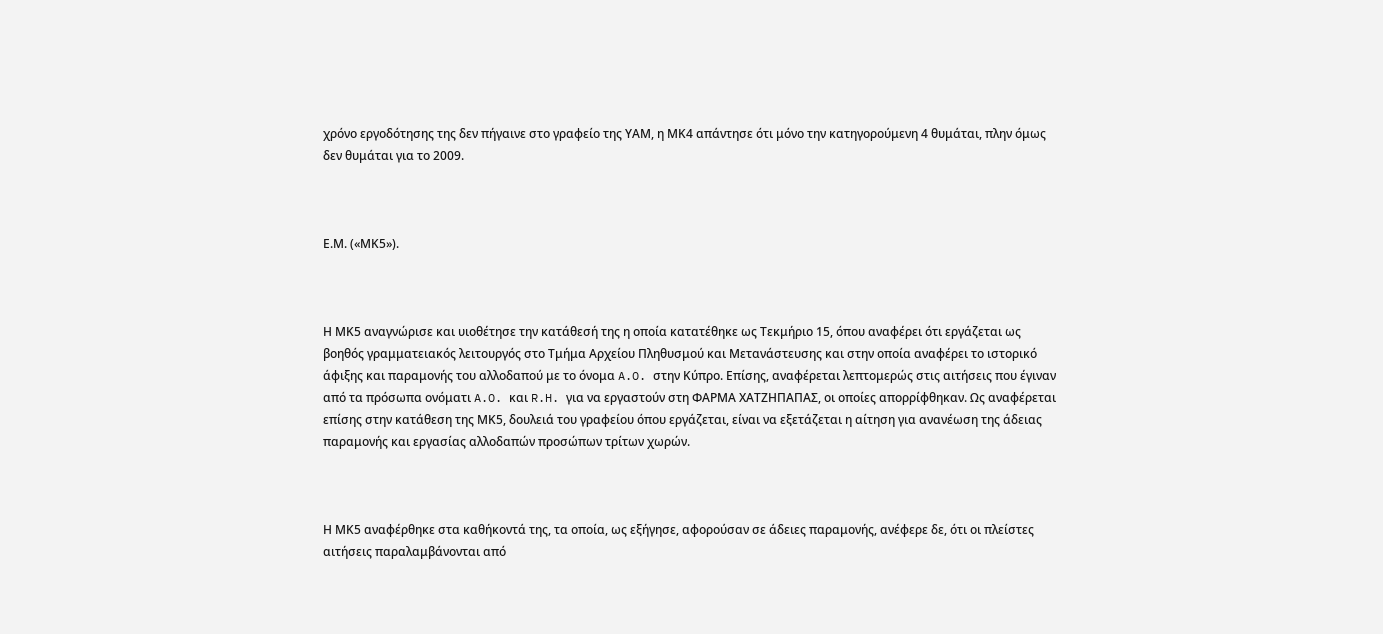χρόνο εργοδότησης της δεν πήγαινε στο γραφείο της ΥΑΜ, η ΜΚ4 απάντησε ότι μόνο την κατηγορούμενη 4 θυμάται, πλην όμως δεν θυμάται για το 2009.



Ε.Μ. («ΜΚ5»).



Η ΜΚ5 αναγνώρισε και υιοθέτησε την κατάθεσή της η οποία κατατέθηκε ως Τεκμήριο 15, όπου αναφέρει ότι εργάζεται ως βοηθός γραμματειακός λειτουργός στο Τμήμα Αρχείου Πληθυσμού και Μετανάστευσης και στην οποία αναφέρει το ιστορικό άφιξης και παραμονής του αλλοδαπού με το όνομα A.O. στην Κύπρο. Επίσης, αναφέρεται λεπτομερώς στις αιτήσεις που έγιναν από τα πρόσωπα ονόματι A.O. και R.H. για να εργαστούν στη ΦΑΡΜΑ ΧΑΤΖΗΠΑΠΑΣ, οι οποίες απορρίφθηκαν. Ως αναφέρεται επίσης στην κατάθεση της ΜΚ5, δουλειά του γραφείου όπου εργάζεται, είναι να εξετάζεται η αίτηση για ανανέωση της άδειας παραμονής και εργασίας αλλοδαπών προσώπων τρίτων χωρών.



Η ΜΚ5 αναφέρθηκε στα καθήκοντά της, τα οποία, ως εξήγησε, αφορούσαν σε άδειες παραμονής, ανέφερε δε, ότι οι πλείστες αιτήσεις παραλαμβάνονται από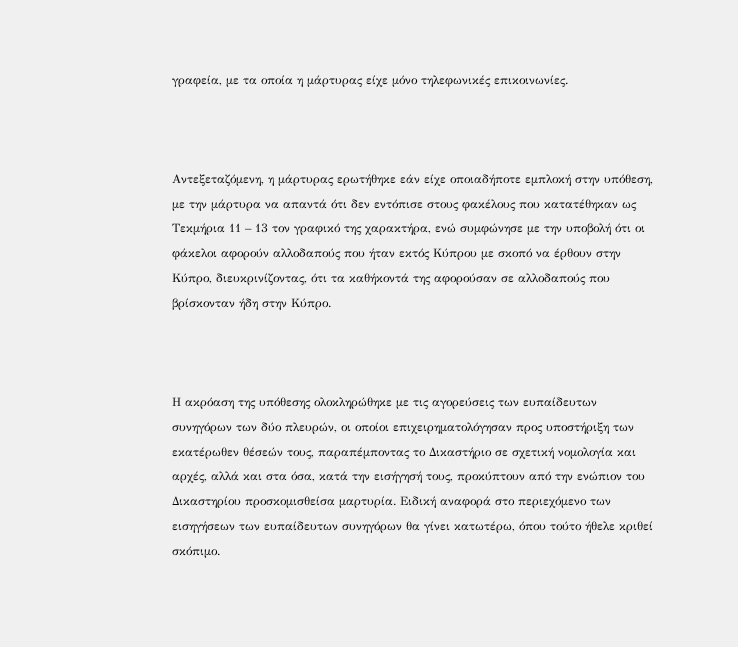γραφεία, με τα οποία η μάρτυρας είχε μόνο τηλεφωνικές επικοινωνίες.



Αντεξεταζόμενη, η μάρτυρας ερωτήθηκε εάν είχε οποιαδήποτε εμπλοκή στην υπόθεση, με την μάρτυρα να απαντά ότι δεν εντόπισε στους φακέλους που κατατέθηκαν ως Τεκμήρια 11 – 13 τον γραφικό της χαρακτήρα, ενώ συμφώνησε με την υποβολή ότι οι φάκελοι αφορούν αλλοδαπούς που ήταν εκτός Κύπρου με σκοπό να έρθουν στην Κύπρο, διευκρινίζοντας, ότι τα καθήκοντά της αφορούσαν σε αλλοδαπούς που βρίσκονταν ήδη στην Κύπρο.



Η ακρόαση της υπόθεσης ολοκληρώθηκε με τις αγορεύσεις των ευπαίδευτων συνηγόρων των δύο πλευρών, οι οποίοι επιχειρηματολόγησαν προς υποστήριξη των εκατέρωθεν θέσεών τους, παραπέμποντας το Δικαστήριο σε σχετική νομολογία και αρχές, αλλά και στα όσα, κατά την εισήγησή τους, προκύπτουν από την ενώπιον του Δικαστηρίου προσκομισθείσα μαρτυρία. Ειδική αναφορά στο περιεχόμενο των εισηγήσεων των ευπαίδευτων συνηγόρων θα γίνει κατωτέρω, όπου τούτο ήθελε κριθεί σκόπιμο.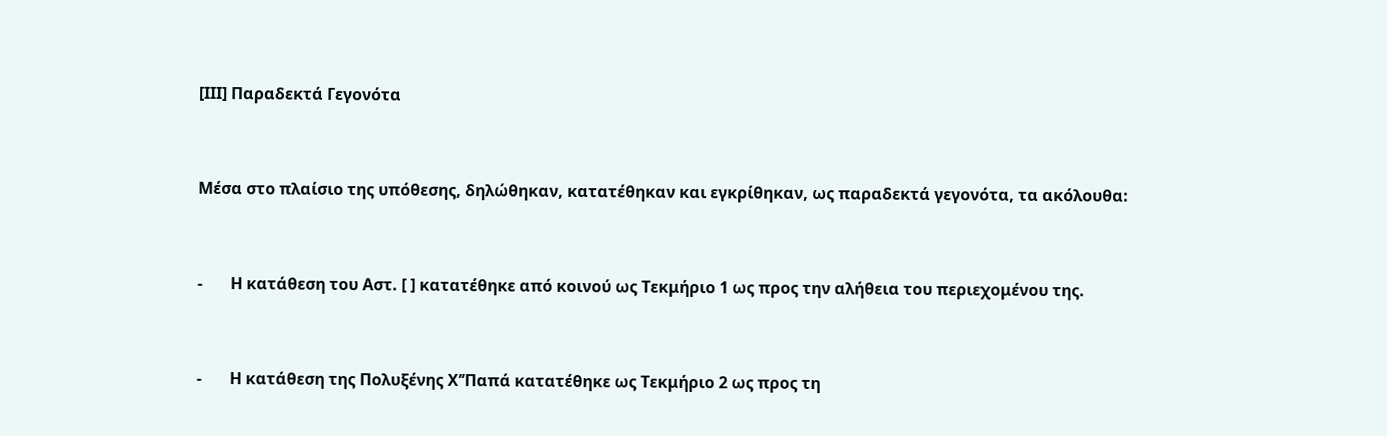[ΙΙΙ] Παραδεκτά Γεγονότα



Μέσα στο πλαίσιο της υπόθεσης, δηλώθηκαν, κατατέθηκαν και εγκρίθηκαν, ως παραδεκτά γεγονότα, τα ακόλουθα:



-       Η κατάθεση του Αστ. [ ] κατατέθηκε από κοινού ως Τεκμήριο 1 ως προς την αλήθεια του περιεχομένου της.



-       Η κατάθεση της Πολυξένης Χ’’Παπά κατατέθηκε ως Τεκμήριο 2 ως προς τη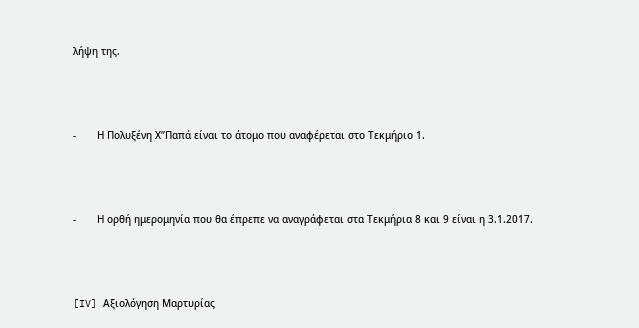λήψη της.



-       Η Πολυξένη Χ’’Παπά είναι το άτομο που αναφέρεται στο Τεκμήριο 1.



-       Η ορθή ημερομηνία που θα έπρεπε να αναγράφεται στα Τεκμήρια 8 και 9 είναι η 3.1.2017.



[IV] Αξιολόγηση Μαρτυρίας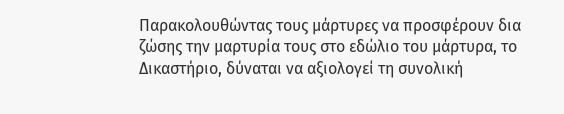Παρακολουθώντας τους μάρτυρες να προσφέρουν δια ζώσης την μαρτυρία τους στο εδώλιο του μάρτυρα, το Δικαστήριο, δύναται να αξιολογεί τη συνολική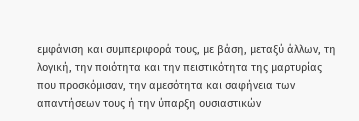εμφάνιση και συμπεριφορά τους, με βάση, μεταξύ άλλων, τη λογική, την ποιότητα και την πειστικότητα της μαρτυρίας που προσκόμισαν, την αμεσότητα και σαφήνεια των απαντήσεων τους ή την ύπαρξη ουσιαστικών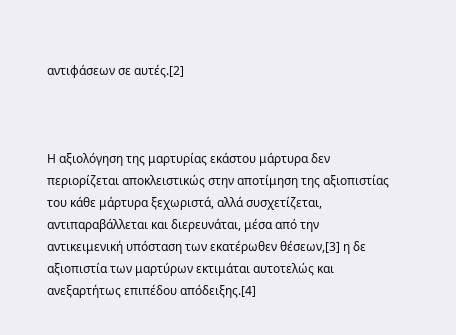αντιφάσεων σε αυτές.[2]



Η αξιολόγηση της μαρτυρίας εκάστου μάρτυρα δεν περιορίζεται αποκλειστικώς στην αποτίμηση της αξιοπιστίας του κάθε μάρτυρα ξεχωριστά, αλλά συσχετίζεται, αντιπαραβάλλεται και διερευνάται, μέσα από την αντικειμενική υπόσταση των εκατέρωθεν θέσεων,[3] η δε αξιοπιστία των μαρτύρων εκτιμάται αυτοτελώς και ανεξαρτήτως επιπέδου απόδειξης.[4]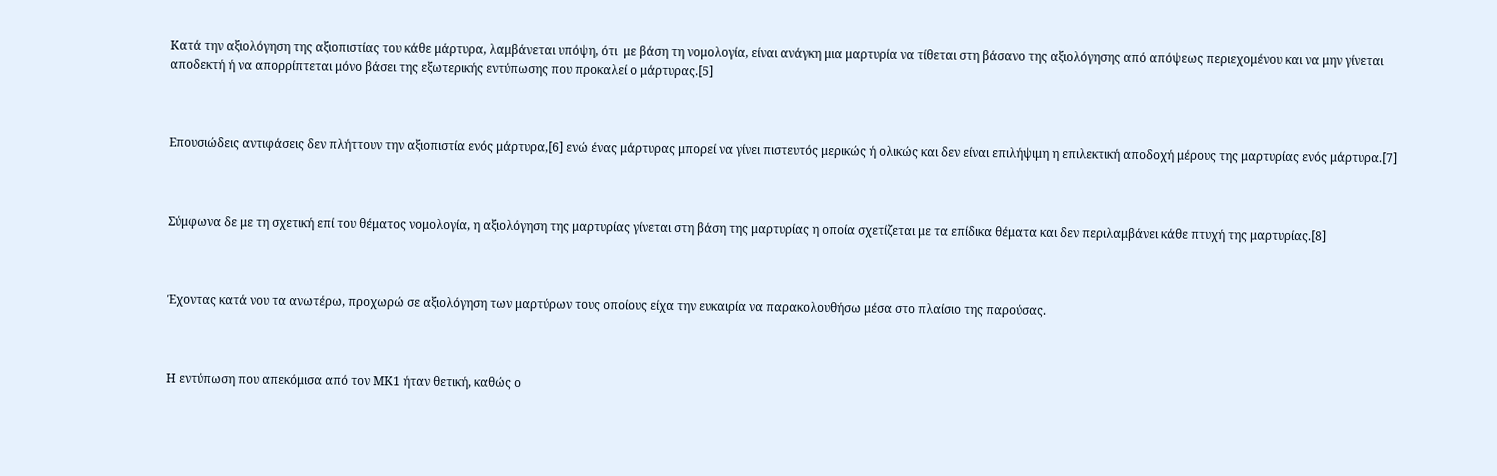Κατά την αξιολόγηση της αξιοπιστίας του κάθε μάρτυρα, λαμβάνεται υπόψη, ότι  με βάση τη νομολογία, είναι ανάγκη μια μαρτυρία να τίθεται στη βάσανο της αξιολόγησης από απόψεως περιεχομένου και να μην γίνεται αποδεκτή ή να απορρίπτεται μόνο βάσει της εξωτερικής εντύπωσης που προκαλεί ο μάρτυρας.[5]



Επουσιώδεις αντιφάσεις δεν πλήττουν την αξιοπιστία ενός μάρτυρα,[6] ενώ ένας μάρτυρας μπορεί να γίνει πιστευτός μερικώς ή ολικώς και δεν είναι επιλήψιμη η επιλεκτική αποδοχή μέρους της μαρτυρίας ενός μάρτυρα.[7]



Σύμφωνα δε με τη σχετική επί του θέματος νομολογία, η αξιολόγηση της μαρτυρίας γίνεται στη βάση της μαρτυρίας η οποία σχετίζεται με τα επίδικα θέματα και δεν περιλαμβάνει κάθε πτυχή της μαρτυρίας.[8]



Έχοντας κατά νου τα ανωτέρω, προχωρώ σε αξιολόγηση των μαρτύρων τους οποίους είχα την ευκαιρία να παρακολουθήσω μέσα στο πλαίσιο της παρούσας.



Η εντύπωση που απεκόμισα από τον ΜΚ1 ήταν θετική, καθώς ο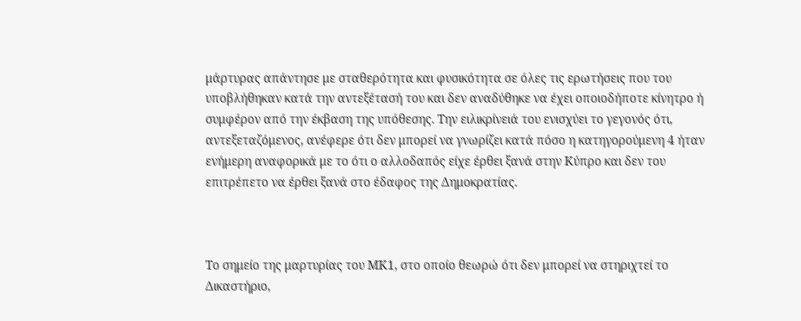μάρτυρας απάντησε με σταθερότητα και φυσικότητα σε όλες τις ερωτήσεις που του υποβλήθηκαν κατά την αντεξέτασή του και δεν αναδύθηκε να έχει οποιοδήποτε κίνητρο ή συμφέρον από την έκβαση της υπόθεσης. Την ειλικρίνειά του ενισχύει το γεγονός ότι, αντεξεταζόμενος, ανέφερε ότι δεν μπορεί να γνωρίζει κατά πόσο η κατηγορούμενη 4 ήταν ενήμερη αναφορικά με το ότι ο αλλοδαπός είχε έρθει ξανά στην Κύπρο και δεν του επιτρέπετο να έρθει ξανά στο έδαφος της Δημοκρατίας.



Το σημείο της μαρτυρίας του ΜΚ1, στο οποίο θεωρώ ότι δεν μπορεί να στηριχτεί το Δικαστήριο,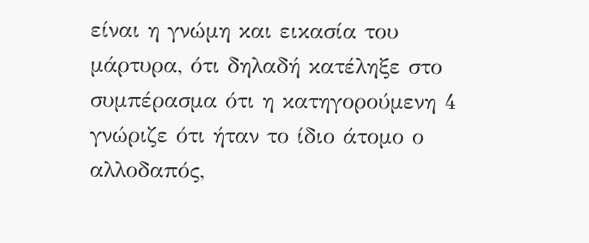είναι η γνώμη και εικασία του μάρτυρα, ότι δηλαδή κατέληξε στο συμπέρασμα ότι η κατηγορούμενη 4 γνώριζε ότι ήταν το ίδιο άτομο ο αλλοδαπός,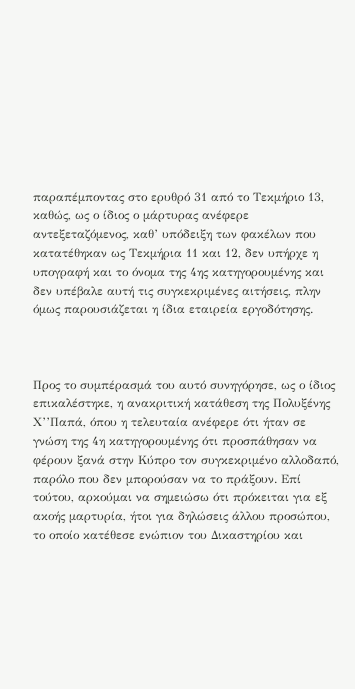παραπέμποντας στο ερυθρό 31 από το Τεκμήριο 13, καθώς, ως ο ίδιος ο μάρτυρας ανέφερε αντεξεταζόμενος, καθ’ υπόδειξη των φακέλων που κατατέθηκαν ως Τεκμήρια 11 και 12, δεν υπήρχε η υπογραφή και το όνομα της 4ης κατηγορουμένης και δεν υπέβαλε αυτή τις συγκεκριμένες αιτήσεις, πλην όμως παρουσιάζεται η ίδια εταιρεία εργοδότησης.



Προς το συμπέρασμά του αυτό συνηγόρησε, ως ο ίδιος επικαλέστηκε, η ανακριτική κατάθεση της Πολυξένης Χ’’Παπά, όπου η τελευταία ανέφερε ότι ήταν σε γνώση της 4η κατηγορουμένης ότι προσπάθησαν να φέρουν ξανά στην Κύπρο τον συγκεκριμένο αλλοδαπό, παρόλο που δεν μπορούσαν να το πράξουν. Επί τούτου, αρκούμαι να σημειώσω ότι πρόκειται για εξ ακοής μαρτυρία, ήτοι για δηλώσεις άλλου προσώπου, το οποίο κατέθεσε ενώπιον του Δικαστηρίου και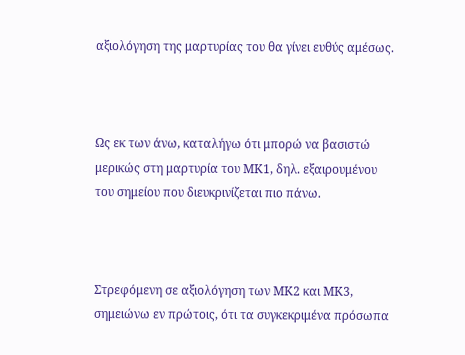αξιολόγηση της μαρτυρίας του θα γίνει ευθύς αμέσως.



Ως εκ των άνω, καταλήγω ότι μπορώ να βασιστώ μερικώς στη μαρτυρία του ΜΚ1, δηλ. εξαιρουμένου του σημείου που διευκρινίζεται πιο πάνω.



Στρεφόμενη σε αξιολόγηση των ΜΚ2 και ΜΚ3, σημειώνω εν πρώτοις, ότι τα συγκεκριμένα πρόσωπα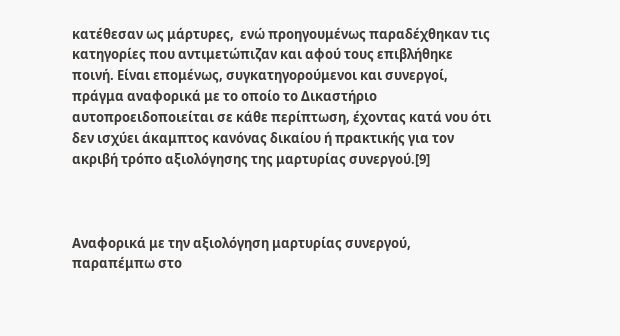κατέθεσαν ως μάρτυρες,  ενώ προηγουμένως παραδέχθηκαν τις κατηγορίες που αντιμετώπιζαν και αφού τους επιβλήθηκε ποινή. Είναι επομένως, συγκατηγορούμενοι και συνεργοί, πράγμα αναφορικά με το οποίο το Δικαστήριο αυτοπροειδοποιείται σε κάθε περίπτωση, έχοντας κατά νου ότι δεν ισχύει άκαμπτος κανόνας δικαίου ή πρακτικής για τον ακριβή τρόπο αξιολόγησης της μαρτυρίας συνεργού.[9]



Αναφορικά με την αξιολόγηση μαρτυρίας συνεργού, παραπέμπω στο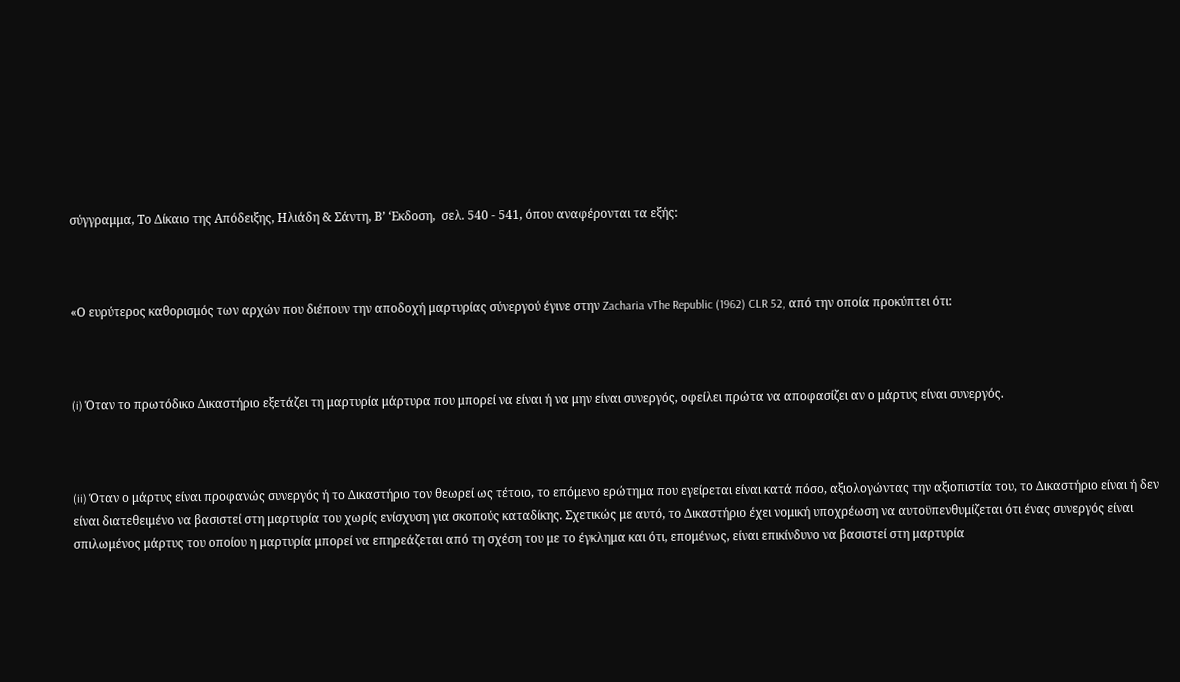σύγγραμμα, Το Δίκαιο της Απόδειξης, Ηλιάδη & Σάντη, Β’ ‘Εκδοση,  σελ. 540 - 541, όπου αναφέρονται τα εξής:



«Ο ευρύτερος καθορισμός των αρχών που διέπουν την αποδοχή μαρτυρίας σύνεργού έγινε στην Zacharia vThe Republic (1962) CLR 52, από την οποία προκύπτει ότι:



(i) Όταν το πρωτόδικο Δικαστήριο εξετάζει τη μαρτυρία μάρτυρα που μπορεί να είναι ή να μην είναι συνεργός, οφείλει πρώτα να αποφασίζει αν ο μάρτυς είναι συνεργός.



(ii) Όταν ο μάρτυς είναι προφανώς συνεργός ή το Δικαστήριο τον θεωρεί ως τέτοιο, το επόμενο ερώτημα που εγείρεται είναι κατά πόσο, αξιολογώντας την αξιοπιστία του, το Δικαστήριο είναι ή δεν είναι διατεθειμένο να βασιστεί στη μαρτυρία του χωρίς ενίσχυση για σκοπούς καταδίκης. Σχετικώς με αυτό, το Δικαστήριο έχει νομική υποχρέωση να αυτοϋπενθυμίζεται ότι ένας συνεργός είναι σπιλωμένος μάρτυς του οποίου η μαρτυρία μπορεί να επηρεάζεται από τη σχέση του με το έγκλημα και ότι, επομένως, είναι επικίνδυνο να βασιστεί στη μαρτυρία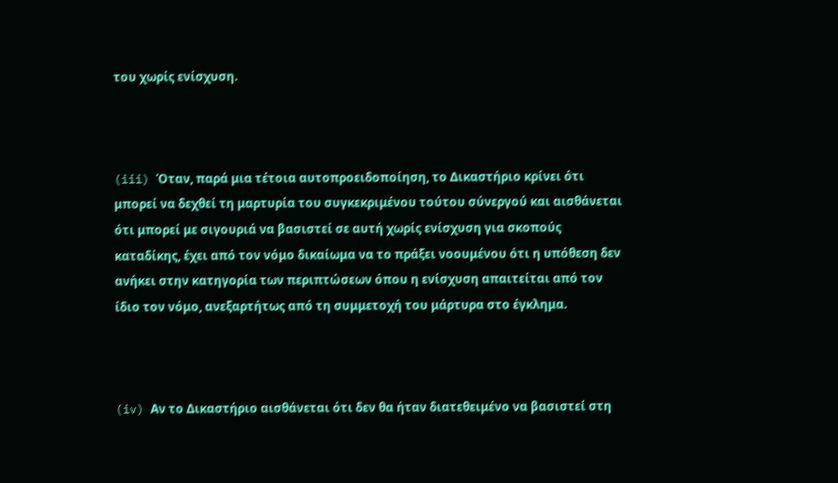του χωρίς ενίσχυση.



(iii) Όταν, παρά μια τέτοια αυτοπροειδοποίηση, το Δικαστήριο κρίνει ότι μπορεί να δεχθεί τη μαρτυρία του συγκεκριμένου τούτου σύνεργού και αισθάνεται ότι μπορεί με σιγουριά να βασιστεί σε αυτή χωρίς ενίσχυση για σκοπούς καταδίκης, έχει από τον νόμο δικαίωμα να το πράξει νοουμένου ότι η υπόθεση δεν ανήκει στην κατηγορία των περιπτώσεων όπου η ενίσχυση απαιτείται από τον ίδιο τον νόμο, ανεξαρτήτως από τη συμμετοχή του μάρτυρα στο έγκλημα.



(iv) Αν το Δικαστήριο αισθάνεται ότι δεν θα ήταν διατεθειμένο να βασιστεί στη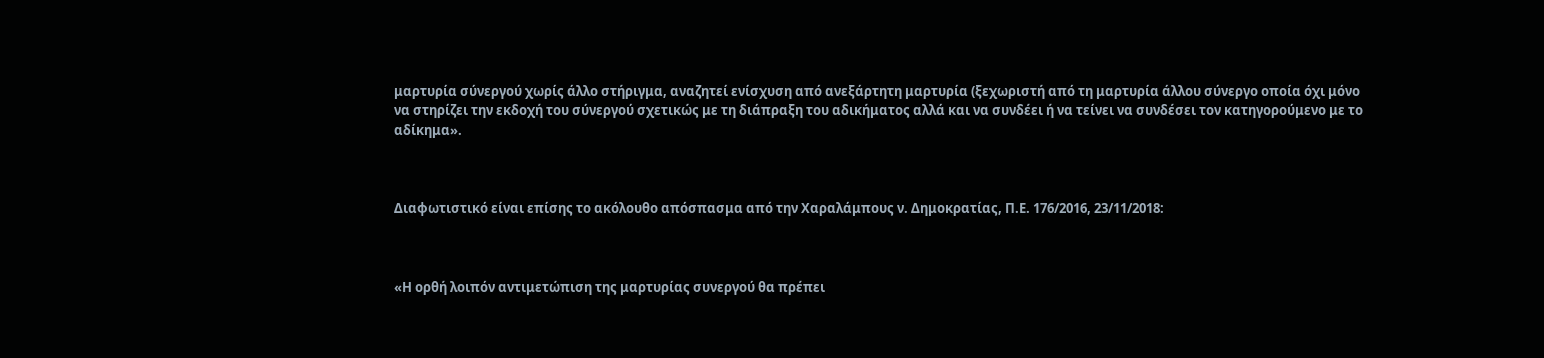μαρτυρία σύνεργού χωρίς άλλο στήριγμα, αναζητεί ενίσχυση από ανεξάρτητη μαρτυρία (ξεχωριστή από τη μαρτυρία άλλου σύνεργο οποία όχι μόνο να στηρίζει την εκδοχή του σύνεργού σχετικώς με τη διάπραξη του αδικήματος αλλά και να συνδέει ή να τείνει να συνδέσει τον κατηγορούμενο με το αδίκημα».



Διαφωτιστικό είναι επίσης το ακόλουθο απόσπασμα από την Χαραλάμπους ν. Δημοκρατίας, Π.Ε. 176/2016, 23/11/2018:



«Η ορθή λοιπόν αντιμετώπιση της μαρτυρίας συνεργού θα πρέπει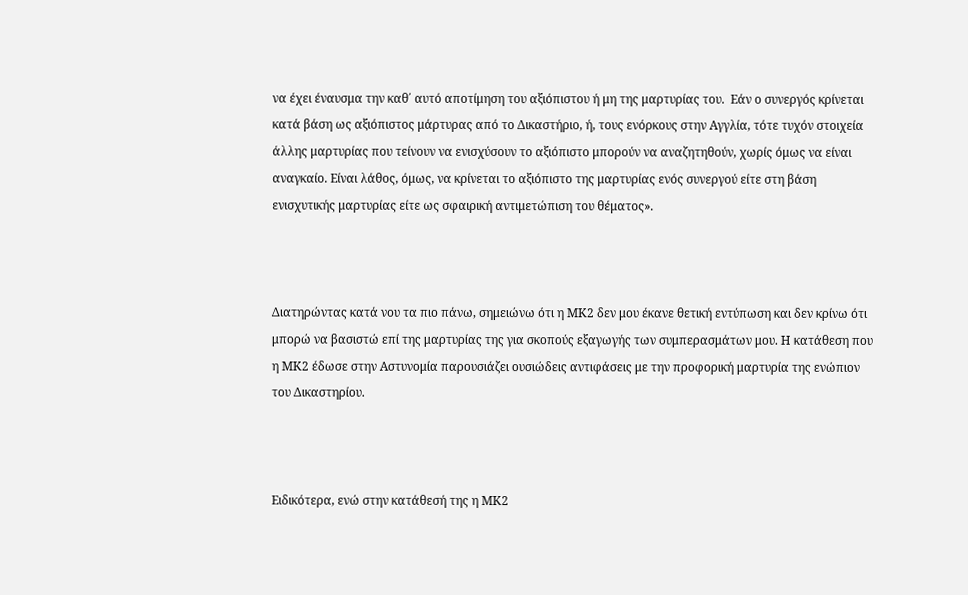να έχει έναυσμα την καθ΄ αυτό αποτίμηση του αξιόπιστου ή μη της μαρτυρίας του.  Εάν ο συνεργός κρίνεται κατά βάση ως αξιόπιστος μάρτυρας από το Δικαστήριο, ή, τους ενόρκους στην Αγγλία, τότε τυχόν στοιχεία άλλης μαρτυρίας που τείνουν να ενισχύσουν το αξιόπιστο μπορούν να αναζητηθούν, χωρίς όμως να είναι αναγκαίο. Είναι λάθος, όμως, να κρίνεται το αξιόπιστο της μαρτυρίας ενός συνεργού είτε στη βάση ενισχυτικής μαρτυρίας είτε ως σφαιρική αντιμετώπιση του θέματος».



Διατηρώντας κατά νου τα πιο πάνω, σημειώνω ότι η ΜΚ2 δεν μου έκανε θετική εντύπωση και δεν κρίνω ότι μπορώ να βασιστώ επί της μαρτυρίας της για σκοπούς εξαγωγής των συμπερασμάτων μου. Η κατάθεση που η ΜΚ2 έδωσε στην Αστυνομία παρουσιάζει ουσιώδεις αντιφάσεις με την προφορική μαρτυρία της ενώπιον του Δικαστηρίου.



Ειδικότερα, ενώ στην κατάθεσή της η ΜΚ2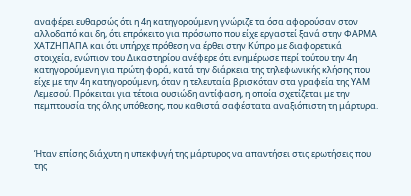αναφέρει ευθαρσώς ότι η 4η κατηγορούμενη γνώριζε τα όσα αφορούσαν στον αλλοδαπό και δη, ότι επρόκειτο για πρόσωπο που είχε εργαστεί ξανά στην ΦΑΡΜΑ ΧΑΤΖΗΠΑΠΑ και ότι υπήρχε πρόθεση να έρθει στην Κύπρο με διαφορετικά στοιχεία, ενώπιον του Δικαστηρίου ανέφερε ότι ενημέρωσε περί τούτου την 4η κατηγορούμενη για πρώτη φορά, κατά την διάρκεια της τηλεφωνικής κλήσης που είχε με την 4η κατηγορούμενη, όταν η τελευταία βρισκόταν στα γραφεία της ΥΑΜ Λεμεσού. Πρόκειται για τέτοια ουσιώδη αντίφαση, η οποία σχετίζεται με την πεμπτουσία της όλης υπόθεσης, που καθιστά σαφέστατα αναξιόπιστη τη μάρτυρα.



Ήταν επίσης διάχυτη η υπεκφυγή της μάρτυρος να απαντήσει στις ερωτήσεις που της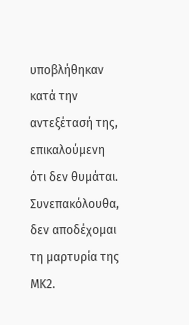υποβλήθηκαν κατά την αντεξέτασή της, επικαλούμενη ότι δεν θυμάται. Συνεπακόλουθα, δεν αποδέχομαι τη μαρτυρία της ΜΚ2.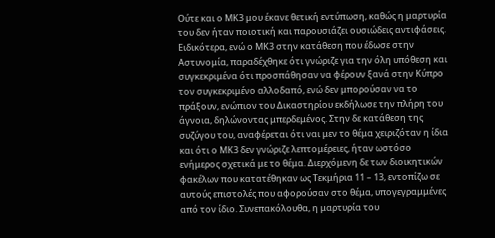Ούτε και ο ΜΚ3 μου έκανε θετική εντύπωση, καθώς η μαρτυρία του δεν ήταν ποιοτική και παρουσιάζει ουσιώδεις αντιφάσεις. Ειδικότερα, ενώ ο ΜΚ3 στην κατάθεση που έδωσε στην Αστυνομία, παραδέχθηκε ότι γνώριζε για την όλη υπόθεση και συγκεκριμένα ότι προσπάθησαν να φέρουν ξανά στην Κύπρο τον συγκεκριμένο αλλοδαπό, ενώ δεν μπορούσαν να το πράξουν, ενώπιον του Δικαστηρίου εκδήλωσε την πλήρη του άγνοια, δηλώνοντας μπερδεμένος. Στην δε κατάθεση της συζύγου του, αναφέρεται ότι ναι μεν το θέμα χειριζόταν η ίδια και ότι ο ΜΚ3 δεν γνώριζε λεπτομέρειες, ήταν ωστόσο ενήμερος σχετικά με το θέμα. Διερχόμενη δε των διοικητικών φακέλων που κατατέθηκαν ως Τεκμήρια 11 – 13, εντοπίζω σε αυτούς επιστολές που αφορούσαν στο θέμα, υπογεγραμμένες από τον ίδιο. Συνεπακόλουθα, η μαρτυρία του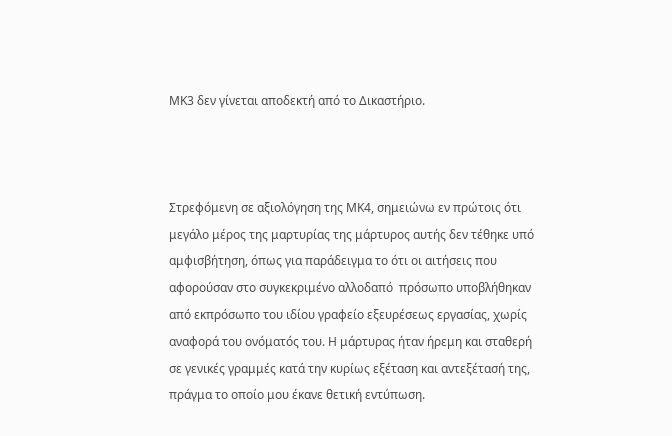ΜΚ3 δεν γίνεται αποδεκτή από το Δικαστήριο.



Στρεφόμενη σε αξιολόγηση της ΜΚ4, σημειώνω εν πρώτοις ότι μεγάλο μέρος της μαρτυρίας της μάρτυρος αυτής δεν τέθηκε υπό αμφισβήτηση, όπως για παράδειγμα το ότι οι αιτήσεις που αφορούσαν στο συγκεκριμένο αλλοδαπό  πρόσωπο υποβλήθηκαν από εκπρόσωπο του ιδίου γραφείο εξευρέσεως εργασίας, χωρίς αναφορά του ονόματός του. Η μάρτυρας ήταν ήρεμη και σταθερή σε γενικές γραμμές κατά την κυρίως εξέταση και αντεξέτασή της, πράγμα το οποίο μου έκανε θετική εντύπωση.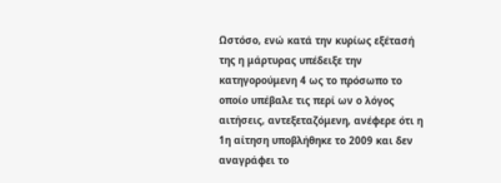Ωστόσο, ενώ κατά την κυρίως εξέτασή της η μάρτυρας υπέδειξε την κατηγορούμενη 4 ως το πρόσωπο το οποίο υπέβαλε τις περί ων ο λόγος αιτήσεις, αντεξεταζόμενη, ανέφερε ότι η 1η αίτηση υποβλήθηκε το 2009 και δεν αναγράφει το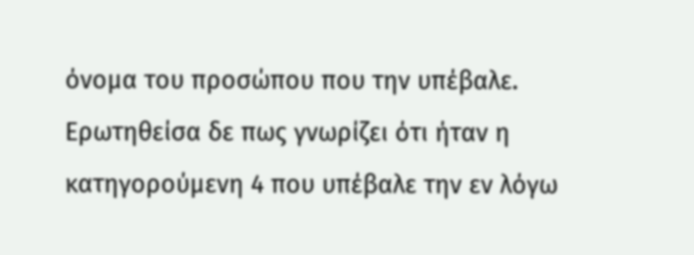όνομα του προσώπου που την υπέβαλε. Ερωτηθείσα δε πως γνωρίζει ότι ήταν η κατηγορούμενη 4 που υπέβαλε την εν λόγω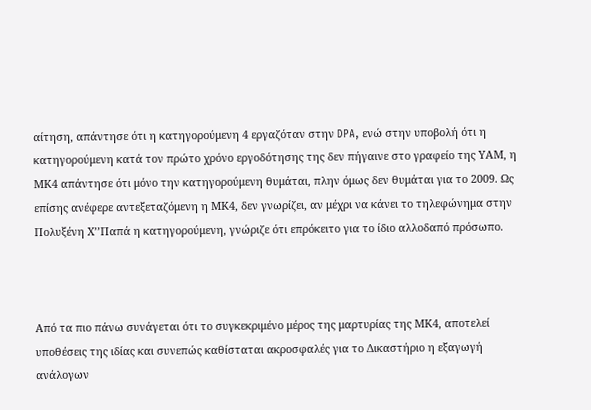αίτηση, απάντησε ότι η κατηγορούμενη 4 εργαζόταν στην DPA, ενώ στην υποβολή ότι η κατηγορούμενη κατά τον πρώτο χρόνο εργοδότησης της δεν πήγαινε στο γραφείο της ΥΑΜ, η ΜΚ4 απάντησε ότι μόνο την κατηγορούμενη θυμάται, πλην όμως δεν θυμάται για το 2009. Ως επίσης ανέφερε αντεξεταζόμενη η ΜΚ4, δεν γνωρίζει, αν μέχρι να κάνει το τηλεφώνημα στην Πολυξένη Χ’’Παπά η κατηγορούμενη, γνώριζε ότι επρόκειτο για το ίδιο αλλοδαπό πρόσωπο.



Από τα πιο πάνω συνάγεται ότι το συγκεκριμένο μέρος της μαρτυρίας της ΜΚ4, αποτελεί υποθέσεις της ιδίας και συνεπώς καθίσταται ακροσφαλές για το Δικαστήριο η εξαγωγή ανάλογων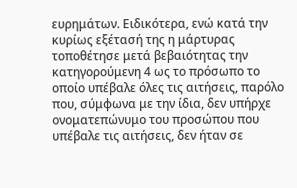ευρημάτων. Ειδικότερα, ενώ κατά την κυρίως εξέτασή της η μάρτυρας τοποθέτησε μετά βεβαιότητας την κατηγορούμενη 4 ως το πρόσωπο το οποίο υπέβαλε όλες τις αιτήσεις, παρόλο που, σύμφωνα με την ίδια, δεν υπήρχε ονοματεπώνυμο του προσώπου που υπέβαλε τις αιτήσεις, δεν ήταν σε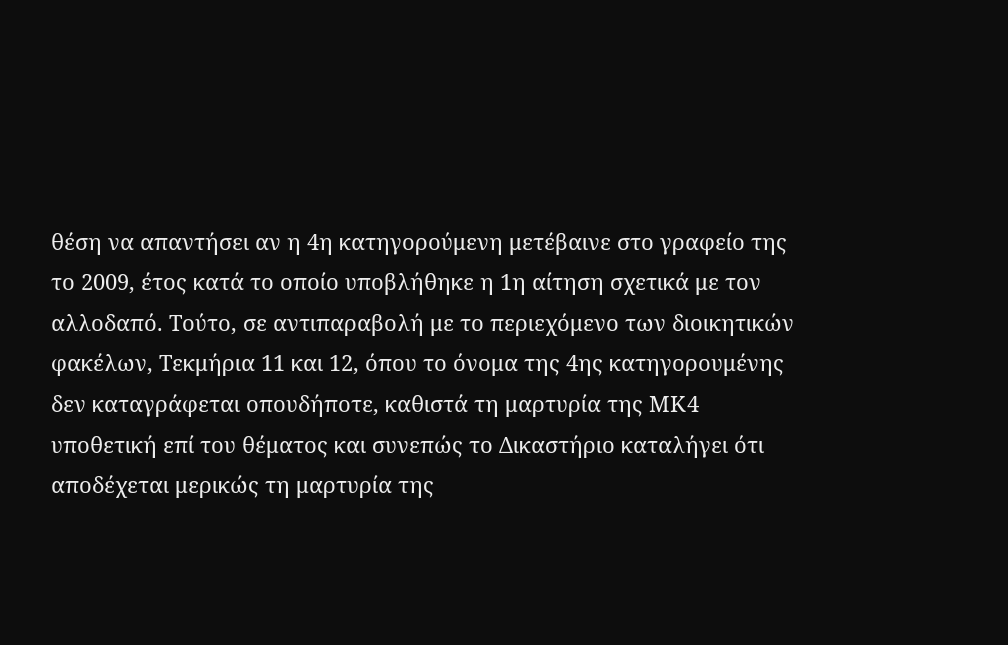θέση να απαντήσει αν η 4η κατηγορούμενη μετέβαινε στο γραφείο της το 2009, έτος κατά το οποίο υποβλήθηκε η 1η αίτηση σχετικά με τον αλλοδαπό. Τούτο, σε αντιπαραβολή με το περιεχόμενο των διοικητικών φακέλων, Τεκμήρια 11 και 12, όπου το όνομα της 4ης κατηγορουμένης δεν καταγράφεται οπουδήποτε, καθιστά τη μαρτυρία της ΜΚ4 υποθετική επί του θέματος και συνεπώς το Δικαστήριο καταλήγει ότι αποδέχεται μερικώς τη μαρτυρία της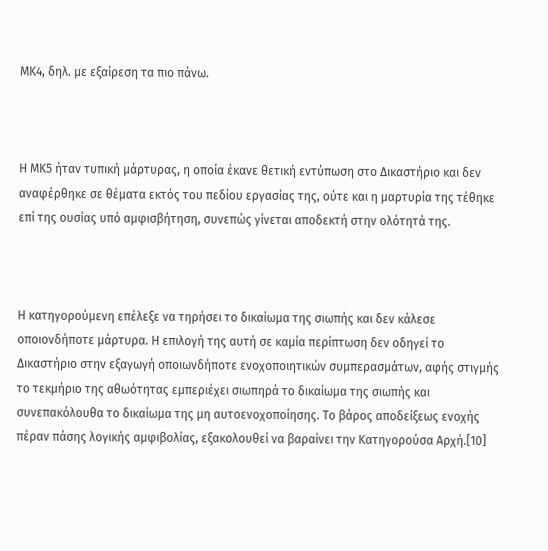ΜΚ4, δηλ. με εξαίρεση τα πιο πάνω.



Η ΜΚ5 ήταν τυπική μάρτυρας, η οποία έκανε θετική εντύπωση στο Δικαστήριο και δεν αναφέρθηκε σε θέματα εκτός του πεδίου εργασίας της, ούτε και η μαρτυρία της τέθηκε επί της ουσίας υπό αμφισβήτηση, συνεπώς γίνεται αποδεκτή στην ολότητά της.



Η κατηγορούμενη επέλεξε να τηρήσει το δικαίωμα της σιωπής και δεν κάλεσε οποιονδήποτε μάρτυρα. Η επιλογή της αυτή σε καμία περίπτωση δεν οδηγεί το Δικαστήριο στην εξαγωγή οποιωνδήποτε ενοχοποιητικών συμπερασμάτων, αφής στιγμής το τεκμήριο της αθωότητας εμπεριέχει σιωπηρά το δικαίωμα της σιωπής και συνεπακόλουθα το δικαίωμα της μη αυτοενοχοποίησης. Το βάρος αποδείξεως ενοχής πέραν πάσης λογικής αμφιβολίας, εξακολουθεί να βαραίνει την Κατηγορούσα Αρχή.[10]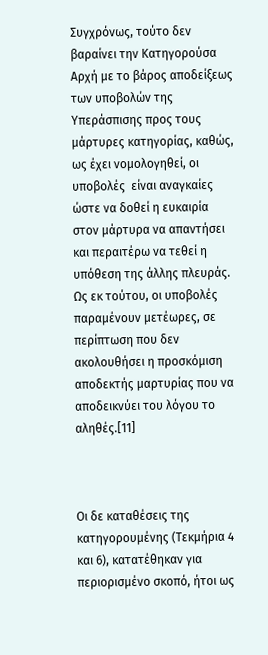Συγχρόνως, τούτο δεν βαραίνει την Κατηγορούσα Αρχή με το βάρος αποδείξεως των υποβολών της Υπεράσπισης προς τους μάρτυρες κατηγορίας, καθώς, ως έχει νομολογηθεί, οι υποβολές  είναι αναγκαίες ώστε να δοθεί η ευκαιρία στον μάρτυρα να απαντήσει και περαιτέρω να τεθεί η υπόθεση της άλλης πλευράς. Ως εκ τούτου, οι υποβολές παραμένουν μετέωρες, σε περίπτωση που δεν ακολουθήσει η προσκόμιση αποδεκτής μαρτυρίας που να αποδεικνύει του λόγου το αληθές.[11]



Οι δε καταθέσεις της κατηγορουμένης (Τεκμήρια 4 και 6), κατατέθηκαν για περιορισμένο σκοπό, ήτοι ως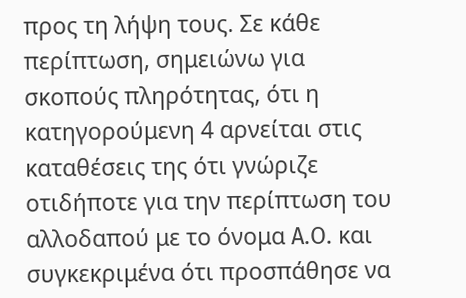προς τη λήψη τους. Σε κάθε περίπτωση, σημειώνω για σκοπούς πληρότητας, ότι η κατηγορούμενη 4 αρνείται στις καταθέσεις της ότι γνώριζε οτιδήποτε για την περίπτωση του αλλοδαπού με το όνομα A.O. και συγκεκριμένα ότι προσπάθησε να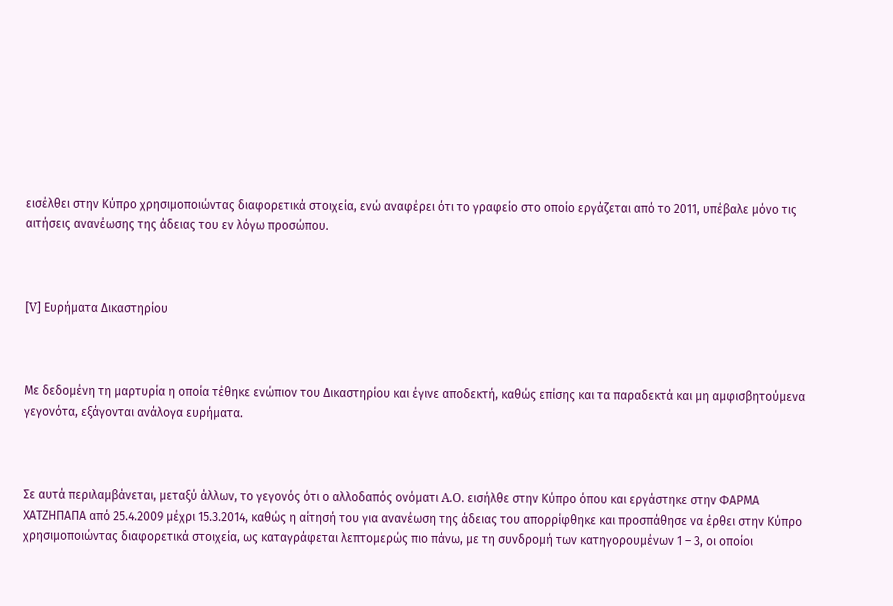εισέλθει στην Κύπρο χρησιμοποιώντας διαφορετικά στοιχεία, ενώ αναφέρει ότι το γραφείο στο οποίο εργάζεται από το 2011, υπέβαλε μόνο τις αιτήσεις ανανέωσης της άδειας του εν λόγω προσώπου.



[V] Ευρήματα Δικαστηρίου



Με δεδομένη τη μαρτυρία η οποία τέθηκε ενώπιον του Δικαστηρίου και έγινε αποδεκτή, καθώς επίσης και τα παραδεκτά και μη αμφισβητούμενα γεγονότα, εξάγονται ανάλογα ευρήματα.



Σε αυτά περιλαμβάνεται, μεταξύ άλλων, το γεγονός ότι ο αλλοδαπός ονόματι A.O. εισήλθε στην Κύπρο όπου και εργάστηκε στην ΦΑΡΜΑ ΧΑΤΖΗΠΑΠΑ από 25.4.2009 μέχρι 15.3.2014, καθώς η αίτησή του για ανανέωση της άδειας του απορρίφθηκε και προσπάθησε να έρθει στην Κύπρο χρησιμοποιώντας διαφορετικά στοιχεία, ως καταγράφεται λεπτομερώς πιο πάνω, με τη συνδρομή των κατηγορουμένων 1 – 3, οι οποίοι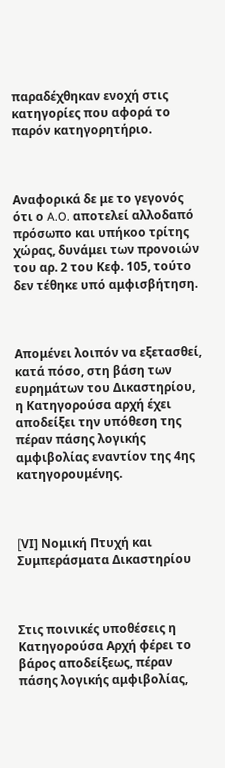παραδέχθηκαν ενοχή στις κατηγορίες που αφορά το παρόν κατηγορητήριο.



Αναφορικά δε με το γεγονός ότι ο A.O. αποτελεί αλλοδαπό πρόσωπο και υπήκοο τρίτης χώρας, δυνάμει των προνοιών του αρ. 2 του Κεφ. 105, τούτο δεν τέθηκε υπό αμφισβήτηση.



Απομένει λοιπόν να εξετασθεί, κατά πόσο, στη βάση των ευρημάτων του Δικαστηρίου, η Κατηγορούσα αρχή έχει αποδείξει την υπόθεση της πέραν πάσης λογικής αμφιβολίας εναντίον της 4ης κατηγορουμένης.



[VΙ] Νομική Πτυχή και Συμπεράσματα Δικαστηρίου



Στις ποινικές υποθέσεις η Κατηγορούσα Αρχή φέρει το βάρος αποδείξεως, πέραν πάσης λογικής αμφιβολίας,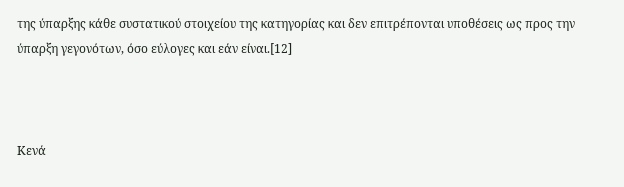της ύπαρξης κάθε συστατικού στοιχείου της κατηγορίας και δεν επιτρέπονται υποθέσεις ως προς την ύπαρξη γεγονότων, όσο εύλογες και εάν είναι.[12]



Κενά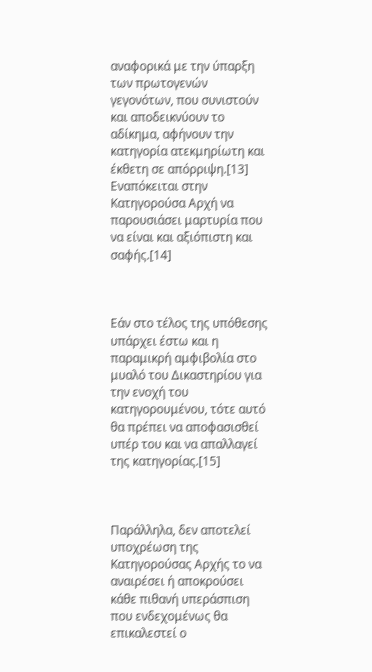αναφορικά με την ύπαρξη των πρωτογενών γεγονότων, που συνιστούν και αποδεικνύουν το αδίκημα, αφήνουν την κατηγορία ατεκμηρίωτη και έκθετη σε απόρριψη.[13] Εναπόκειται στην Κατηγορούσα Αρχή να παρουσιάσει μαρτυρία που να είναι και αξιόπιστη και σαφής.[14]



Εάν στο τέλος της υπόθεσης υπάρχει έστω και η παραμικρή αμφιβολία στο μυαλό του Δικαστηρίου για την ενοχή του κατηγορουμένου, τότε αυτό θα πρέπει να αποφασισθεί υπέρ του και να απαλλαγεί της κατηγορίας.[15]



Παράλληλα, δεν αποτελεί υποχρέωση της Κατηγορούσας Αρχής το να αναιρέσει ή αποκρούσει κάθε πιθανή υπεράσπιση που ενδεχομένως θα επικαλεστεί ο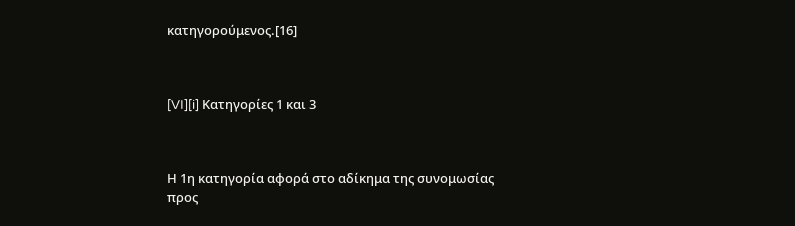κατηγορούμενος.[16]



[VI][i] Κατηγορίες 1 και 3



Η 1η κατηγορία αφορά στο αδίκημα της συνομωσίας προς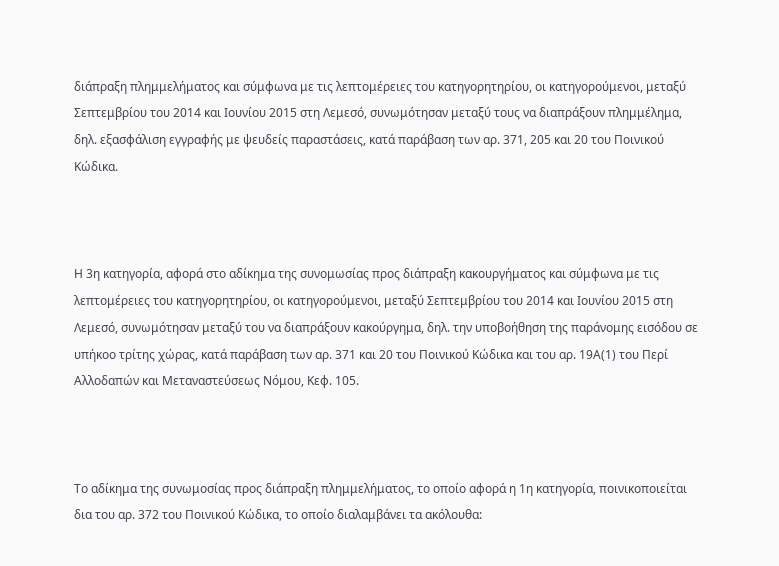διάπραξη πλημμελήματος και σύμφωνα με τις λεπτομέρειες του κατηγορητηρίου, οι κατηγορούμενοι, μεταξύ Σεπτεμβρίου του 2014 και Ιουνίου 2015 στη Λεμεσό, συνωμότησαν μεταξύ τους να διαπράξουν πλημμέλημα, δηλ. εξασφάλιση εγγραφής με ψευδείς παραστάσεις, κατά παράβαση των αρ. 371, 205 και 20 του Ποινικού Κώδικα.



Η 3η κατηγορία, αφορά στο αδίκημα της συνομωσίας προς διάπραξη κακουργήματος και σύμφωνα με τις λεπτομέρειες του κατηγορητηρίου, οι κατηγορούμενοι, μεταξύ Σεπτεμβρίου του 2014 και Ιουνίου 2015 στη Λεμεσό, συνωμότησαν μεταξύ του να διαπράξουν κακούργημα, δηλ. την υποβοήθηση της παράνομης εισόδου σε υπήκοο τρίτης χώρας, κατά παράβαση των αρ. 371 και 20 του Ποινικού Κώδικα και του αρ. 19Α(1) του Περί Αλλοδαπών και Μεταναστεύσεως Νόμου, Κεφ. 105.



Το αδίκημα της συνωμοσίας προς διάπραξη πλημμελήματος, το οποίο αφορά η 1η κατηγορία, ποινικοποιείται δια του αρ. 372 του Ποινικού Κώδικα, το οποίο διαλαμβάνει τα ακόλουθα: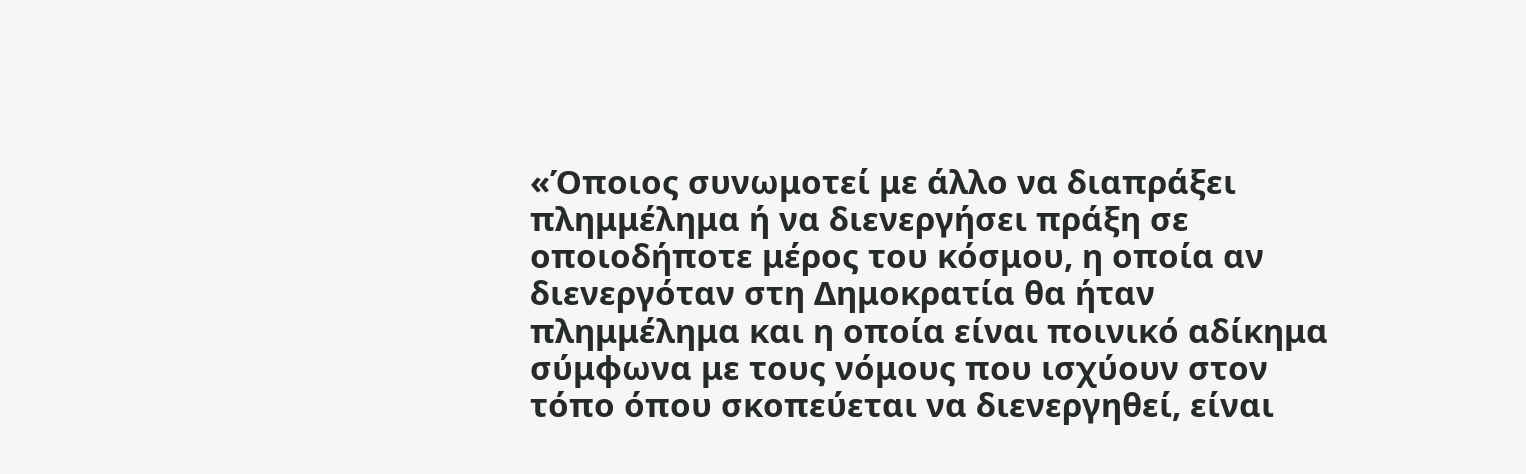«Όποιος συνωμοτεί με άλλο να διαπράξει πλημμέλημα ή να διενεργήσει πράξη σε οποιοδήποτε μέρος του κόσμου, η οποία αν διενεργόταν στη Δημοκρατία θα ήταν πλημμέλημα και η οποία είναι ποινικό αδίκημα σύμφωνα με τους νόμους που ισχύουν στον τόπο όπου σκοπεύεται να διενεργηθεί, είναι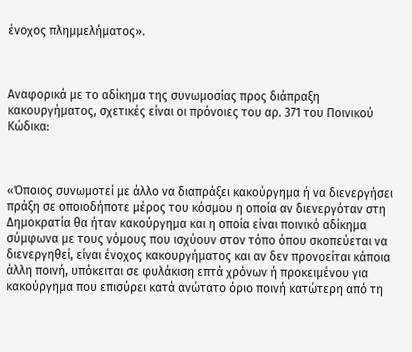ένοχος πλημμελήματος».



Αναφορικά με το αδίκημα της συνωμοσίας προς διάπραξη κακουργήματος, σχετικές είναι οι πρόνοιες του αρ. 371 του Ποινικού Κώδικα:



«Όποιος συνωμοτεί με άλλο να διαπράξει κακούργημα ή να διενεργήσει πράξη σε οποιοδήποτε μέρος του κόσμου η οποία αν διενεργόταν στη Δημοκρατία θα ήταν κακούργημα και η οποία είναι ποινικό αδίκημα σύμφωνα με τους νόμους που ισχύουν στον τόπο όπου σκοπεύεται να διενεργηθεί, είναι ένοχος κακουργήματος και αν δεν προνοείται κάποια άλλη ποινή, υπόκειται σε φυλάκιση επτά χρόνων ή προκειμένου για κακούργημα που επισύρει κατά ανώτατο όριο ποινή κατώτερη από τη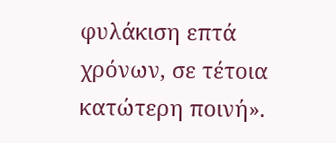φυλάκιση επτά χρόνων, σε τέτοια κατώτερη ποινή».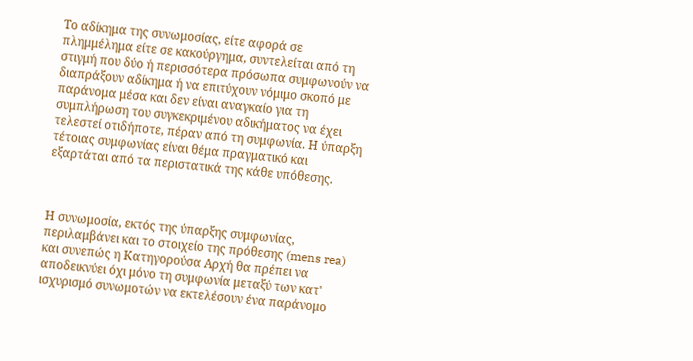Το αδίκημα της συνωμοσίας, είτε αφορά σε πλημμέλημα είτε σε κακούργημα, συντελείται από τη στιγμή που δύο ή περισσότερα πρόσωπα συμφωνούν να διαπράξουν αδίκημα ή να επιτύχουν νόμιμο σκοπό με παράνομα μέσα και δεν είναι αναγκαίο για τη συμπλήρωση του συγκεκριμένου αδικήματος να έχει τελεστεί οτιδήποτε, πέραν από τη συμφωνία. Η ύπαρξη τέτοιας συμφωνίας είναι θέμα πραγματικό και εξαρτάται από τα περιστατικά της κάθε υπόθεσης.



Η συνωμοσία, εκτός της ύπαρξης συμφωνίας, περιλαμβάνει και το στοιχείο της πρόθεσης (mens rea) και συνεπώς η Κατηγορούσα Αρχή θα πρέπει να αποδεικνύει όχι μόνο τη συμφωνία μεταξύ των κατ' ισχυρισμό συνωμοτών να εκτελέσουν ένα παράνομο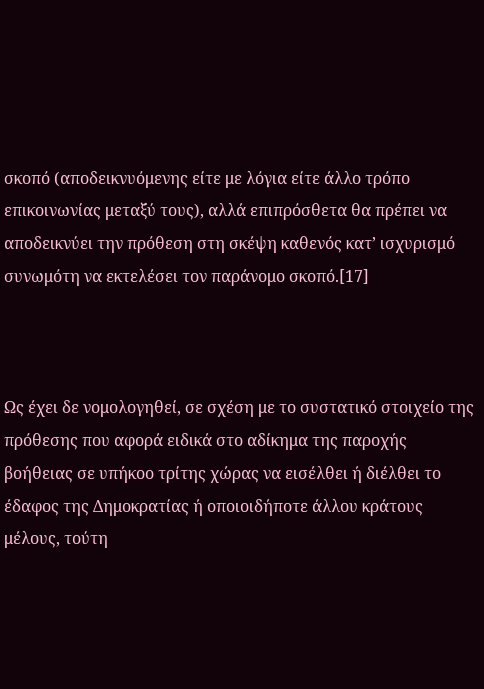σκοπό (αποδεικνυόμενης είτε με λόγια είτε άλλο τρόπο επικοινωνίας μεταξύ τους), αλλά επιπρόσθετα θα πρέπει να αποδεικνύει την πρόθεση στη σκέψη καθενός κατ’ ισχυρισμό συνωμότη να εκτελέσει τον παράνομο σκοπό.[17]



Ως έχει δε νομολογηθεί, σε σχέση με το συστατικό στοιχείο της πρόθεσης που αφορά ειδικά στο αδίκημα της παροχής βοήθειας σε υπήκοο τρίτης χώρας να εισέλθει ή διέλθει το έδαφος της Δημοκρατίας ή οποιοιδήποτε άλλου κράτους μέλους, τούτη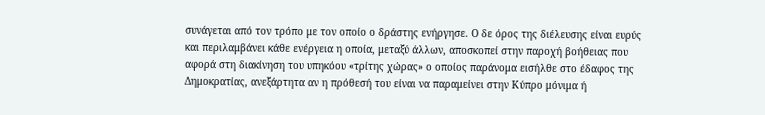συνάγεται από τον τρόπο με τον οποίο ο δράστης ενήργησε. Ο δε όρος της διέλευσης είναι ευρύς και περιλαμβάνει κάθε ενέργεια η οποία, μεταξύ άλλων, αποσκοπεί στην παροχή βοήθειας που αφορά στη διακίνηση του υπηκόου «τρίτης χώρας» ο οποίος παράνομα εισήλθε στο έδαφος της Δημοκρατίας, ανεξάρτητα αν η πρόθεσή του είναι να παραμείνει στην Κύπρο μόνιμα ή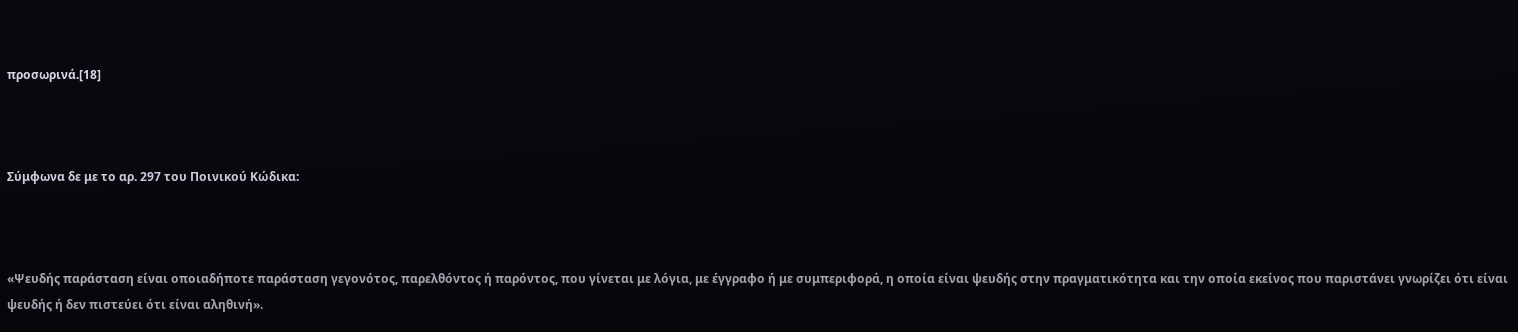προσωρινά.[18]



Σύμφωνα δε με το αρ. 297 του Ποινικού Κώδικα:



«Ψευδής παράσταση είναι οποιαδήποτε παράσταση γεγονότος, παρελθόντος ή παρόντος, που γίνεται με λόγια, με έγγραφο ή με συμπεριφορά, η οποία είναι ψευδής στην πραγματικότητα και την οποία εκείνος που παριστάνει γνωρίζει ότι είναι ψευδής ή δεν πιστεύει ότι είναι αληθινή».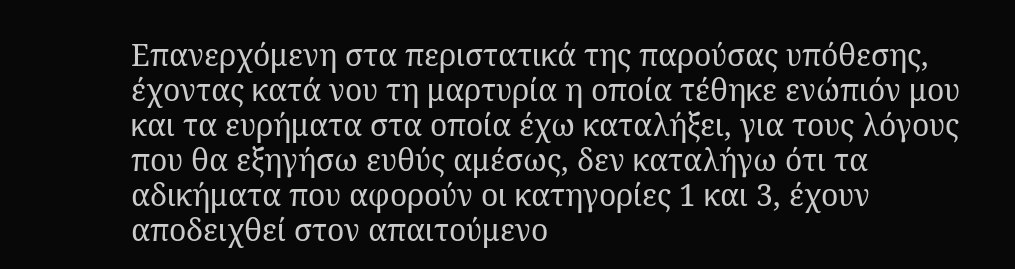Επανερχόμενη στα περιστατικά της παρούσας υπόθεσης, έχοντας κατά νου τη μαρτυρία η οποία τέθηκε ενώπιόν μου και τα ευρήματα στα οποία έχω καταλήξει, για τους λόγους που θα εξηγήσω ευθύς αμέσως, δεν καταλήγω ότι τα αδικήματα που αφορούν οι κατηγορίες 1 και 3, έχουν αποδειχθεί στον απαιτούμενο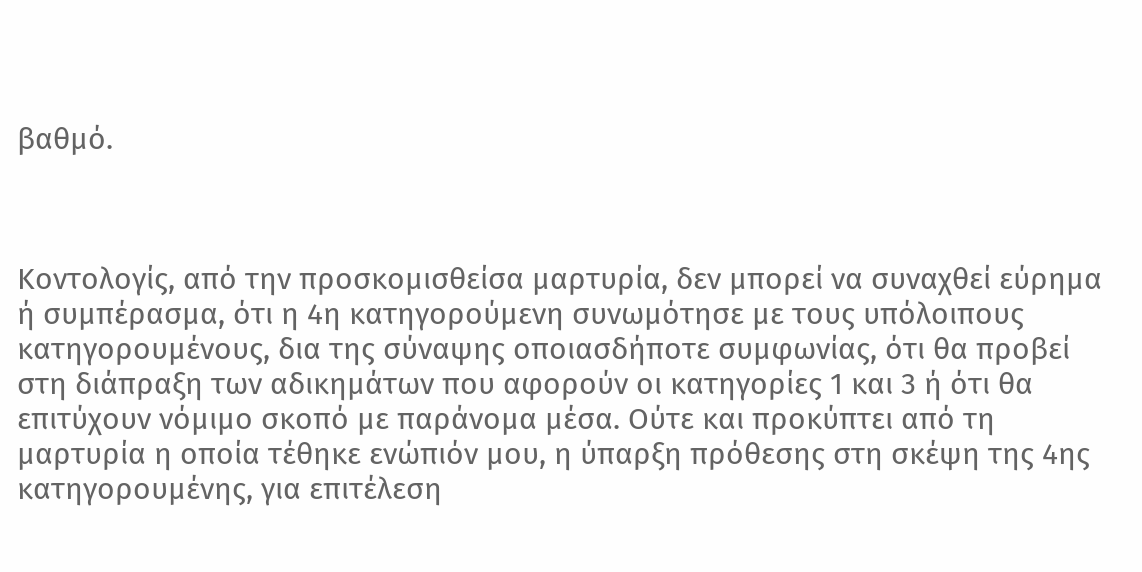βαθμό.



Κοντολογίς, από την προσκομισθείσα μαρτυρία, δεν μπορεί να συναχθεί εύρημα ή συμπέρασμα, ότι η 4η κατηγορούμενη συνωμότησε με τους υπόλοιπους κατηγορουμένους, δια της σύναψης οποιασδήποτε συμφωνίας, ότι θα προβεί στη διάπραξη των αδικημάτων που αφορούν οι κατηγορίες 1 και 3 ή ότι θα επιτύχουν νόμιμο σκοπό με παράνομα μέσα. Ούτε και προκύπτει από τη μαρτυρία η οποία τέθηκε ενώπιόν μου, η ύπαρξη πρόθεσης στη σκέψη της 4ης κατηγορουμένης, για επιτέλεση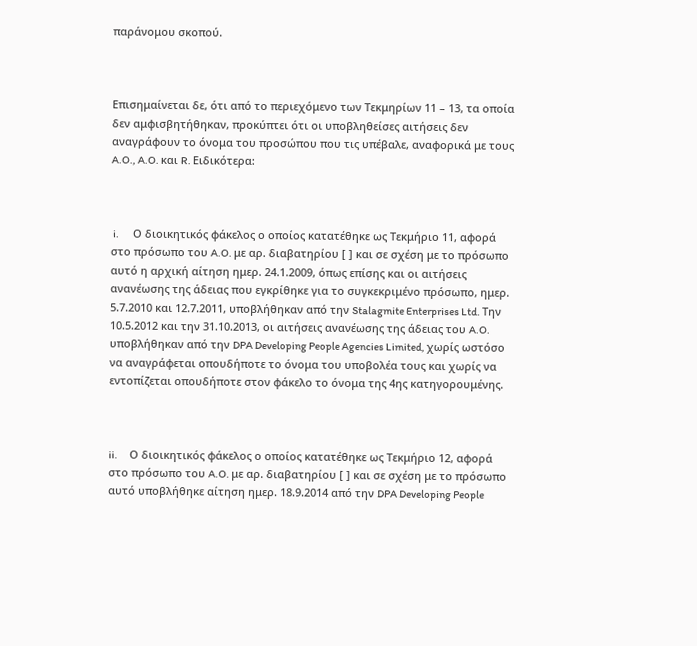παράνομου σκοπού.



Επισημαίνεται δε, ότι από το περιεχόμενο των Τεκμηρίων 11 – 13, τα οποία δεν αμφισβητήθηκαν, προκύπτει ότι οι υποβληθείσες αιτήσεις δεν αναγράφουν το όνομα του προσώπου που τις υπέβαλε, αναφορικά με τους A.O., A.O. και R. Ειδικότερα:



 i.       Ο διοικητικός φάκελος ο οποίος κατατέθηκε ως Τεκμήριο 11, αφορά στο πρόσωπο του A.O. με αρ. διαβατηρίου [ ] και σε σχέση με το πρόσωπο αυτό η αρχική αίτηση ημερ. 24.1.2009, όπως επίσης και οι αιτήσεις ανανέωσης της άδειας που εγκρίθηκε για το συγκεκριμένο πρόσωπο, ημερ. 5.7.2010 και 12.7.2011, υποβλήθηκαν από την Stalagmite Enterprises Ltd. Την 10.5.2012 και την 31.10.2013, οι αιτήσεις ανανέωσης της άδειας του A.O. υποβλήθηκαν από την DPA Developing People Agencies Limited, χωρίς ωστόσο να αναγράφεται οπουδήποτε το όνομα του υποβολέα τους και χωρίς να εντοπίζεται οπουδήποτε στον φάκελο το όνομα της 4ης κατηγορουμένης.



ii.      Ο διοικητικός φάκελος ο οποίος κατατέθηκε ως Τεκμήριο 12, αφορά στο πρόσωπο του A.O. με αρ. διαβατηρίου [ ] και σε σχέση με το πρόσωπο αυτό υποβλήθηκε αίτηση ημερ. 18.9.2014 από την DPA Developing People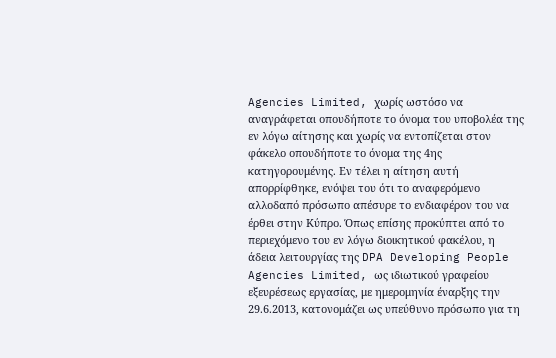Agencies Limited, χωρίς ωστόσο να αναγράφεται οπουδήποτε το όνομα του υποβολέα της εν λόγω αίτησης και χωρίς να εντοπίζεται στον φάκελο οπουδήποτε το όνομα της 4ης κατηγορουμένης. Εν τέλει η αίτηση αυτή απορρίφθηκε, ενόψει του ότι το αναφερόμενο αλλοδαπό πρόσωπο απέσυρε το ενδιαφέρον του να έρθει στην Κύπρο. Όπως επίσης προκύπτει από το περιεχόμενο του εν λόγω διοικητικού φακέλου, η άδεια λειτουργίας της DPA Developing People Agencies Limited, ως ιδιωτικού γραφείου εξευρέσεως εργασίας, με ημερομηνία έναρξης την 29.6.2013, κατονομάζει ως υπεύθυνο πρόσωπο για τη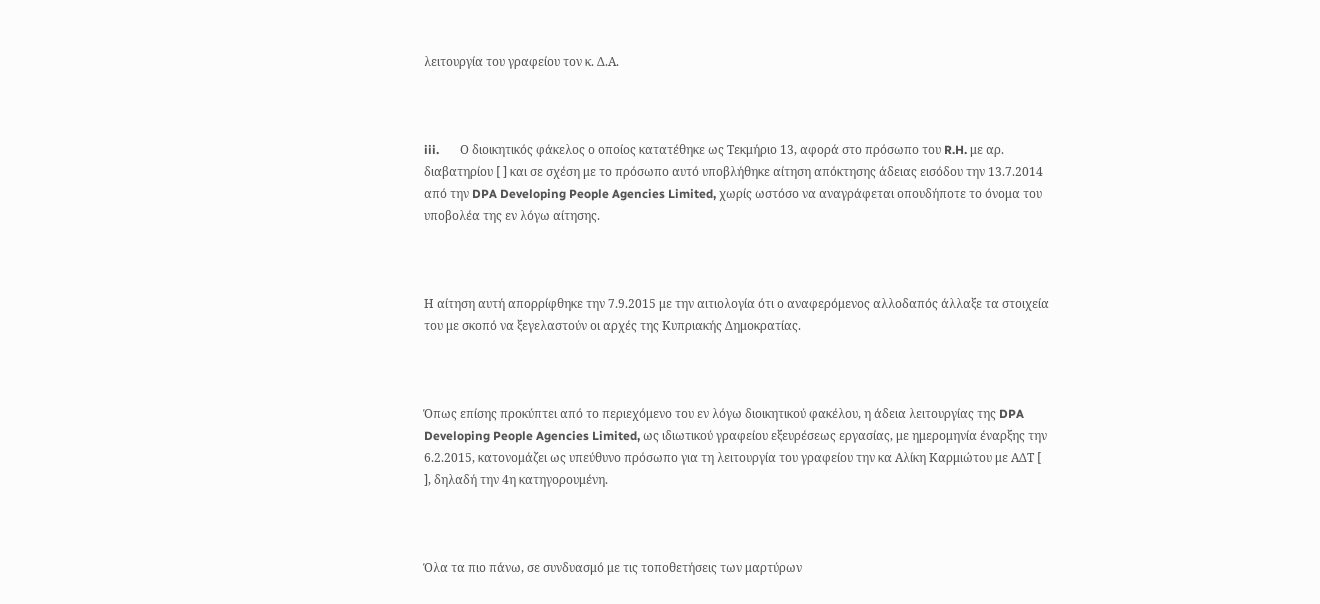λειτουργία του γραφείου τον κ. Δ.Α.



iii.       Ο διοικητικός φάκελος ο οποίος κατατέθηκε ως Τεκμήριο 13, αφορά στο πρόσωπο του R.H. με αρ. διαβατηρίου [ ] και σε σχέση με το πρόσωπο αυτό υποβλήθηκε αίτηση απόκτησης άδειας εισόδου την 13.7.2014 από την DPA Developing People Agencies Limited, χωρίς ωστόσο να αναγράφεται οπουδήποτε το όνομα του υποβολέα της εν λόγω αίτησης.



Η αίτηση αυτή απορρίφθηκε την 7.9.2015 με την αιτιολογία ότι ο αναφερόμενος αλλοδαπός άλλαξε τα στοιχεία του με σκοπό να ξεγελαστούν οι αρχές της Κυπριακής Δημοκρατίας.



Όπως επίσης προκύπτει από το περιεχόμενο του εν λόγω διοικητικού φακέλου, η άδεια λειτουργίας της DPA Developing People Agencies Limited, ως ιδιωτικού γραφείου εξευρέσεως εργασίας, με ημερομηνία έναρξης την 6.2.2015, κατονομάζει ως υπεύθυνο πρόσωπο για τη λειτουργία του γραφείου την κα Αλίκη Καρμιώτου με ΑΔΤ [ ], δηλαδή την 4η κατηγορουμένη.



Όλα τα πιο πάνω, σε συνδυασμό με τις τοποθετήσεις των μαρτύρων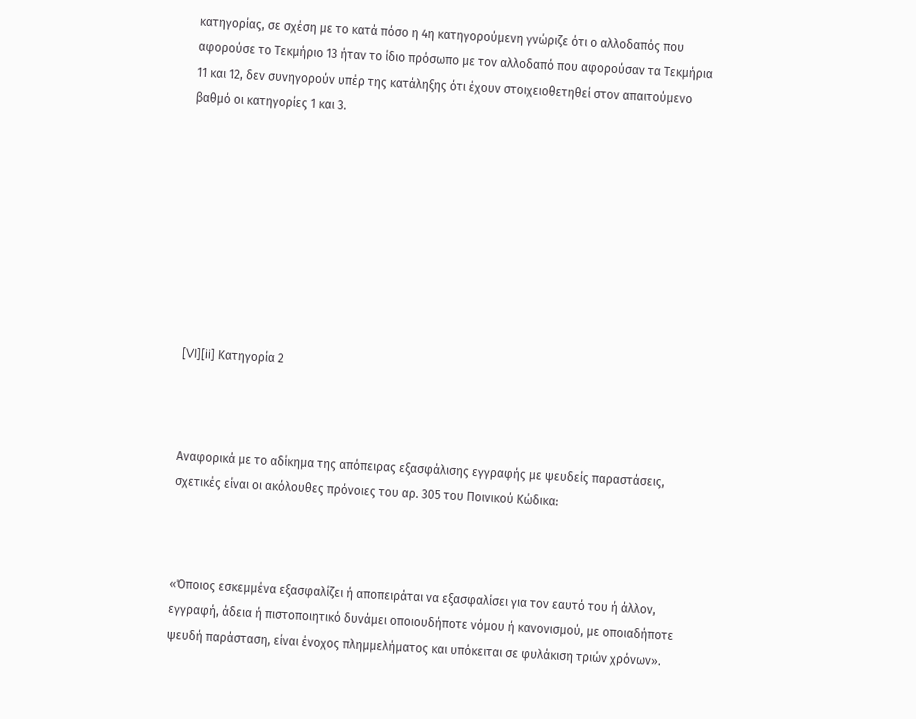κατηγορίας, σε σχέση με το κατά πόσο η 4η κατηγορούμενη γνώριζε ότι ο αλλοδαπός που αφορούσε το Τεκμήριο 13 ήταν το ίδιο πρόσωπο με τον αλλοδαπό που αφορούσαν τα Τεκμήρια 11 και 12, δεν συνηγορούν υπέρ της κατάληξης ότι έχουν στοιχειοθετηθεί στον απαιτούμενο βαθμό οι κατηγορίες 1 και 3.









[VI][ii] Κατηγορία 2



Αναφορικά με το αδίκημα της απόπειρας εξασφάλισης εγγραφής με ψευδείς παραστάσεις, σχετικές είναι οι ακόλουθες πρόνοιες του αρ. 305 του Ποινικού Κώδικα:



«Όποιος εσκεμμένα εξασφαλίζει ή αποπειράται να εξασφαλίσει για τον εαυτό του ή άλλον, εγγραφή, άδεια ή πιστοποιητικό δυνάμει οποιουδήποτε νόμου ή κανονισμού, με οποιαδήποτε ψευδή παράσταση, είναι ένοχος πλημμελήματος και υπόκειται σε φυλάκιση τριών χρόνων».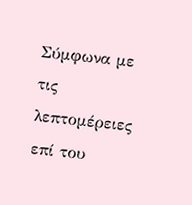Σύμφωνα με τις λεπτομέρειες επί του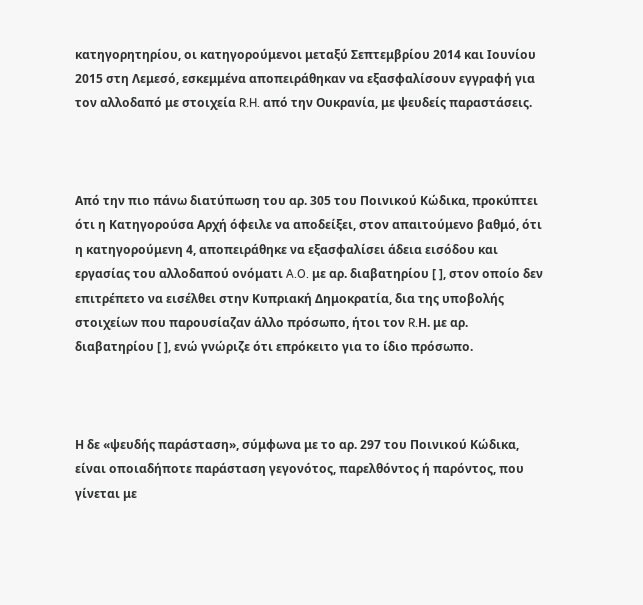κατηγορητηρίου, οι κατηγορούμενοι μεταξύ Σεπτεμβρίου 2014 και Ιουνίου 2015 στη Λεμεσό, εσκεμμένα αποπειράθηκαν να εξασφαλίσουν εγγραφή για τον αλλοδαπό με στοιχεία R.H. από την Ουκρανία, με ψευδείς παραστάσεις.



Από την πιο πάνω διατύπωση του αρ. 305 του Ποινικού Κώδικα, προκύπτει ότι η Κατηγορούσα Αρχή όφειλε να αποδείξει, στον απαιτούμενο βαθμό, ότι η κατηγορούμενη 4, αποπειράθηκε να εξασφαλίσει άδεια εισόδου και εργασίας του αλλοδαπού ονόματι A.O. με αρ. διαβατηρίου [ ], στον οποίο δεν επιτρέπετο να εισέλθει στην Κυπριακή Δημοκρατία, δια της υποβολής στοιχείων που παρουσίαζαν άλλο πρόσωπο, ήτοι τον R.Η. με αρ. διαβατηρίου [ ], ενώ γνώριζε ότι επρόκειτο για το ίδιο πρόσωπο.



Η δε «ψευδής παράσταση», σύμφωνα με το αρ. 297 του Ποινικού Κώδικα, είναι οποιαδήποτε παράσταση γεγονότος, παρελθόντος ή παρόντος, που γίνεται με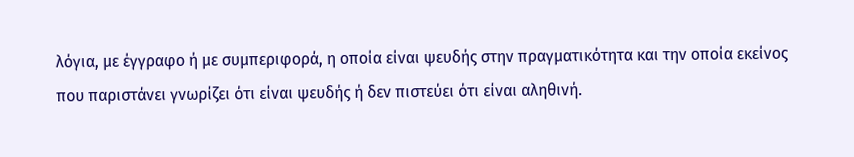λόγια, με έγγραφο ή με συμπεριφορά, η οποία είναι ψευδής στην πραγματικότητα και την οποία εκείνος που παριστάνει γνωρίζει ότι είναι ψευδής ή δεν πιστεύει ότι είναι αληθινή.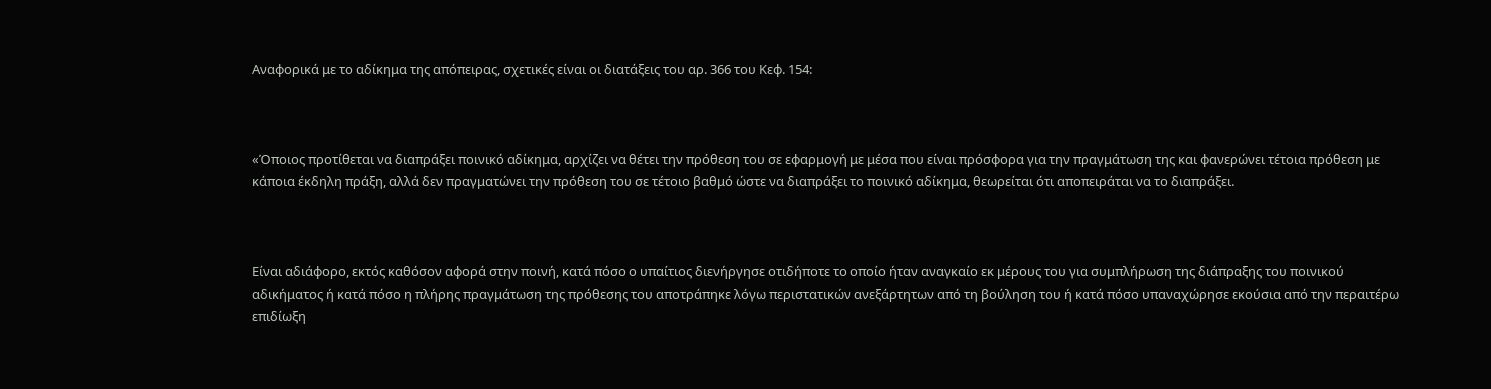Αναφορικά με το αδίκημα της απόπειρας, σχετικές είναι οι διατάξεις του αρ. 366 του Κεφ. 154:



«Όποιος προτίθεται να διαπράξει ποινικό αδίκημα, αρχίζει να θέτει την πρόθεση του σε εφαρμογή με μέσα που είναι πρόσφορα για την πραγμάτωση της και φανερώνει τέτοια πρόθεση με κάποια έκδηλη πράξη, αλλά δεν πραγματώνει την πρόθεση του σε τέτοιο βαθμό ώστε να διαπράξει το ποινικό αδίκημα, θεωρείται ότι αποπειράται να το διαπράξει.



Είναι αδιάφορο, εκτός καθόσον αφορά στην ποινή, κατά πόσο ο υπαίτιος διενήργησε οτιδήποτε το οποίο ήταν αναγκαίο εκ μέρους του για συμπλήρωση της διάπραξης του ποινικού αδικήματος ή κατά πόσο η πλήρης πραγμάτωση της πρόθεσης του αποτράπηκε λόγω περιστατικών ανεξάρτητων από τη βούληση του ή κατά πόσο υπαναχώρησε εκούσια από την περαιτέρω επιδίωξη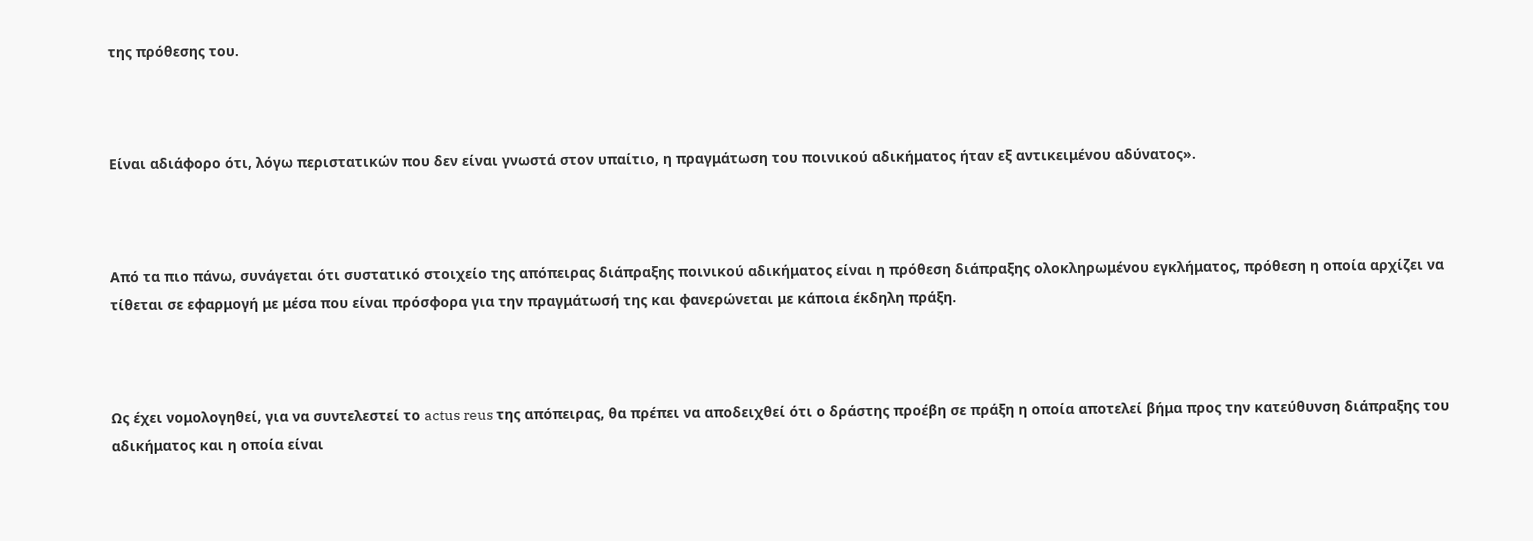της πρόθεσης του.



Είναι αδιάφορο ότι, λόγω περιστατικών που δεν είναι γνωστά στον υπαίτιο, η πραγμάτωση του ποινικού αδικήματος ήταν εξ αντικειμένου αδύνατος».



Από τα πιο πάνω, συνάγεται ότι συστατικό στοιχείο της απόπειρας διάπραξης ποινικού αδικήματος είναι η πρόθεση διάπραξης ολοκληρωμένου εγκλήματος, πρόθεση η οποία αρχίζει να τίθεται σε εφαρμογή με μέσα που είναι πρόσφορα για την πραγμάτωσή της και φανερώνεται με κάποια έκδηλη πράξη.



Ως έχει νομολογηθεί, για να συντελεστεί το actus reus της απόπειρας, θα πρέπει να αποδειχθεί ότι ο δράστης προέβη σε πράξη η οποία αποτελεί βήμα προς την κατεύθυνση διάπραξης του αδικήματος και η οποία είναι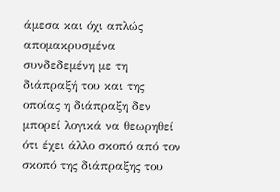άμεσα και όχι απλώς απομακρυσμένα συνδεδεμένη με τη διάπραξή του και της οποίας η διάπραξη δεν μπορεί λογικά να θεωρηθεί ότι έχει άλλο σκοπό από τον σκοπό της διάπραξης του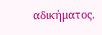αδικήματος.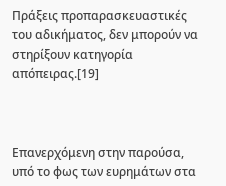Πράξεις προπαρασκευαστικές του αδικήματος, δεν μπορούν να στηρίξουν κατηγορία απόπειρας.[19]



Επανερχόμενη στην παρούσα, υπό το φως των ευρημάτων στα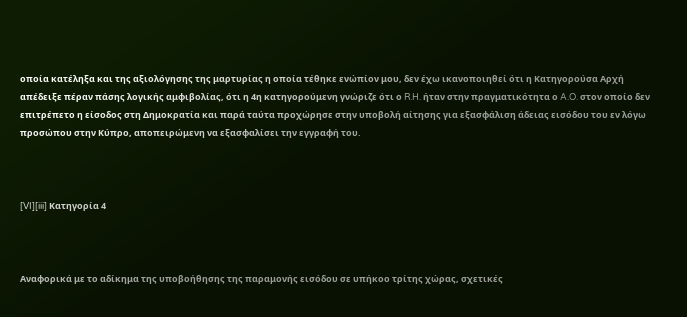οποία κατέληξα και της αξιολόγησης της μαρτυρίας η οποία τέθηκε ενώπίον μου, δεν έχω ικανοποιηθεί ότι η Κατηγορούσα Αρχή απέδειξε πέραν πάσης λογικής αμφιβολίας, ότι η 4η κατηγορούμενη γνώριζε ότι ο R.H. ήταν στην πραγματικότητα ο A.O. στον οποίο δεν επιτρέπετο η είσοδος στη Δημοκρατία και παρά ταύτα προχώρησε στην υποβολή αίτησης για εξασφάλιση άδειας εισόδου του εν λόγω προσώπου στην Κύπρο, αποπειρώμενη να εξασφαλίσει την εγγραφή του.



[VI][iii] Κατηγορία 4



Αναφορικά με το αδίκημα της υποβοήθησης της παραμονής εισόδου σε υπήκοο τρίτης χώρας, σχετικές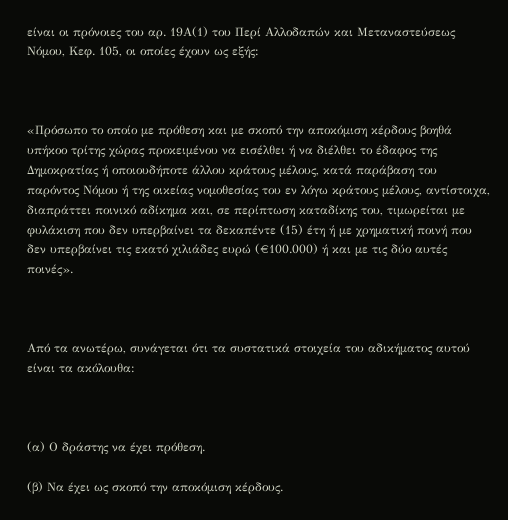είναι οι πρόνοιες του αρ. 19Α(1) του Περί Αλλοδαπών και Μεταναστεύσεως Νόμου, Κεφ. 105, οι οποίες έχουν ως εξής:



«Πρόσωπο το οποίο με πρόθεση και με σκοπό την αποκόμιση κέρδους βοηθά υπήκοο τρίτης χώρας προκειμένου να εισέλθει ή να διέλθει το έδαφος της Δημοκρατίας ή οποιουδήποτε άλλου κράτους μέλους, κατά παράβαση του παρόντος Νόμου ή της οικείας νομοθεσίας του εν λόγω κράτους μέλους, αντίστοιχα, διαπράττει ποινικό αδίκημα και, σε περίπτωση καταδίκης του, τιμωρείται με φυλάκιση που δεν υπερβαίνει τα δεκαπέντε (15) έτη ή με χρηματική ποινή που δεν υπερβαίνει τις εκατό χιλιάδες ευρώ (€100.000) ή και με τις δύο αυτές ποινές».



Από τα ανωτέρω, συνάγεται ότι τα συστατικά στοιχεία του αδικήματος αυτού είναι τα ακόλουθα:



(α) Ο δράστης να έχει πρόθεση.

(β) Να έχει ως σκοπό την αποκόμιση κέρδους.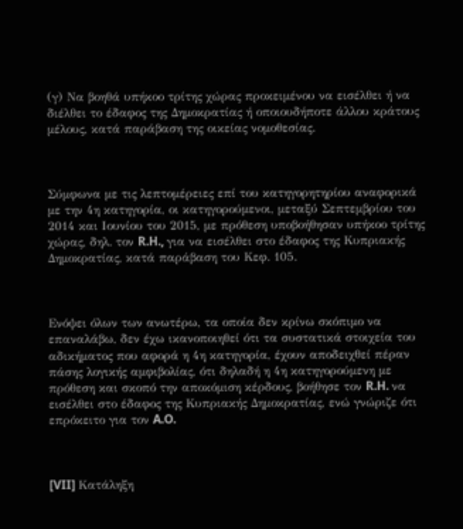(γ) Να βοηθά υπήκοο τρίτης χώρας προκειμένου να εισέλθει ή να διέλθει το έδαφος της Δημοκρατίας ή οποιουδήποτε άλλου κράτους μέλους, κατά παράβαση της οικείας νομοθεσίας.



Σύμφωνα με τις λεπτομέρειες επί του κατηγορητηρίου αναφορικά με την 4η κατηγορία, οι κατηγορούμενοι, μεταξύ Σεπτεμβρίου του 2014 και Ιουνίου του 2015, με πρόθεση υποβοήθησαν υπήκοο τρίτης χώρας, δηλ. τον R.H., για να εισέλθει στο έδαφος της Κυπριακής Δημοκρατίας, κατά παράβαση του Κεφ. 105.



Ενόψει όλων των ανωτέρω, τα οποία δεν κρίνω σκόπιμο να επαναλάβω, δεν έχω ικανοποιηθεί ότι τα συστατικά στοιχεία του αδικήματος που αφορά η 4η κατηγορία, έχουν αποδειχθεί πέραν πάσης λογικής αμφιβολίας, ότι δηλαδή η 4η κατηγορούμενη με πρόθεση και σκοπό την αποκόμιση κέρδους, βοήθησε τον R.H. να εισέλθει στο έδαφος της Κυπριακής Δημοκρατίας, ενώ γνώριζε ότι επρόκειτο για τον A.O.



[VII] Κατάληξη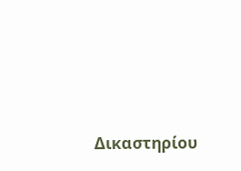Δικαστηρίου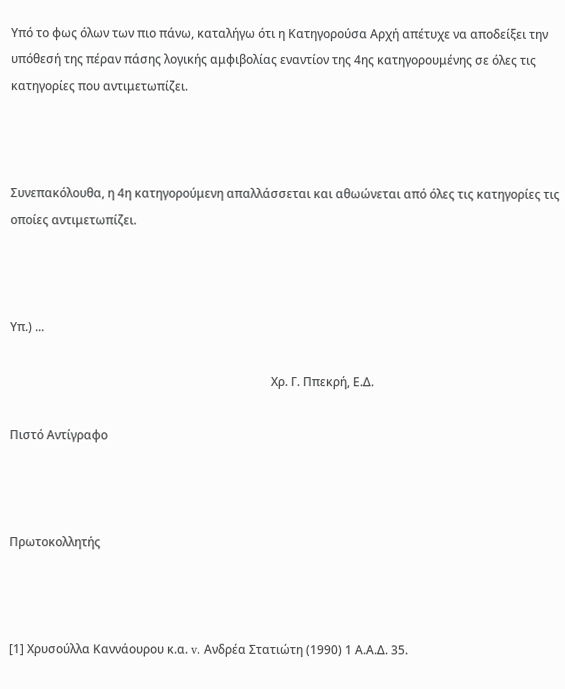Υπό το φως όλων των πιο πάνω, καταλήγω ότι η Κατηγορούσα Αρχή απέτυχε να αποδείξει την υπόθεσή της πέραν πάσης λογικής αμφιβολίας εναντίον της 4ης κατηγορουμένης σε όλες τις κατηγορίες που αντιμετωπίζει.



Συνεπακόλουθα, η 4η κατηγορούμενη απαλλάσσεται και αθωώνεται από όλες τις κατηγορίες τις οποίες αντιμετωπίζει.



Υπ.) ...

                                                                                       Χρ. Γ. Ππεκρή, Ε.Δ.

Πιστό Αντίγραφο



Πρωτοκολλητής



[1] Χρυσούλλα Καννάουρου κ.α. v. Ανδρέα Στατιώτη (1990) 1 Α.Α.Δ. 35.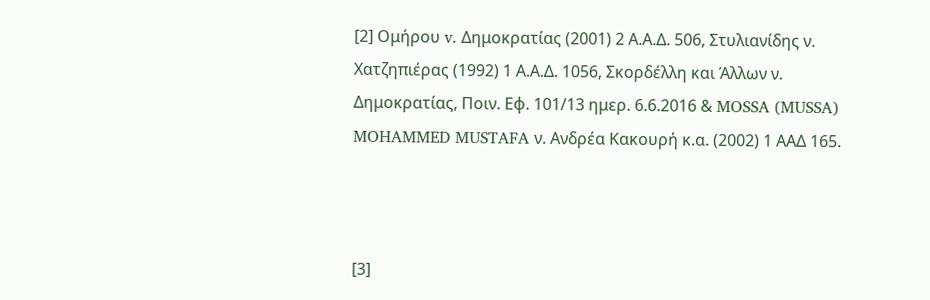[2] Ομήρου v. Δημοκρατίας (2001) 2 Α.Α.Δ. 506, Στυλιανίδης ν. Χατζηπιέρας (1992) 1 Α.Α.Δ. 1056, Σκορδέλλη και Άλλων ν. Δημοκρατίας, Ποιν. Εφ. 101/13 ημερ. 6.6.2016 & MOSSA (MUSSA) MOHAMMED MUSTAFA ν. Ανδρέα Κακουρή κ.α. (2002) 1 ΑΑΔ 165.



[3]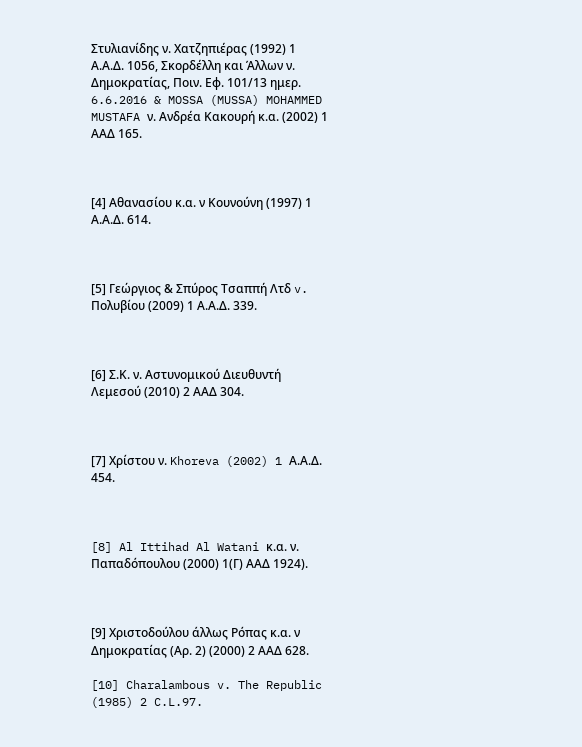Στυλιανίδης ν. Χατζηπιέρας (1992) 1 Α.Α.Δ. 1056, Σκορδέλλη και Άλλων ν. Δημοκρατίας, Ποιν. Εφ. 101/13 ημερ. 6.6.2016 & MOSSA (MUSSA) MOHAMMED MUSTAFA ν. Ανδρέα Κακουρή κ.α. (2002) 1 ΑΑΔ 165.



[4] Αθανασίου κ.α. ν Κουνούνη (1997) 1 Α.Α.Δ. 614.



[5] Γεώργιος & Σπύρος Τσαππή Λτδ v. Πολυβίου (2009) 1 Α.Α.Δ. 339.



[6] Σ.Κ. ν. Αστυνομικού Διευθυντή Λεμεσού (2010) 2 ΑΑΔ 304.



[7] Χρίστου ν. Khoreva (2002) 1 Α.Α.Δ. 454.



[8] Al Ittihad Al Watani κ.α. ν. Παπαδόπουλου (2000) 1(Γ) ΑΑΔ 1924).



[9] Χριστοδούλου άλλως Ρόπας κ.α. ν Δημοκρατίας (Αρ. 2) (2000) 2 ΑΑΔ 628.

[10] Charalambous v. The Republic (1985) 2 C.L.97.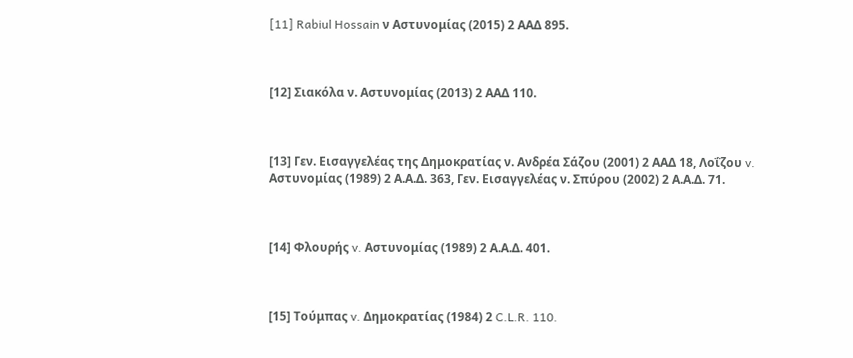[11] Rabiul Hossain ν Αστυνομίας (2015) 2 ΑΑΔ 895.



[12] Σιακόλα ν. Αστυνομίας (2013) 2 ΑΑΔ 110.



[13] Γεν. Eισαγγελέας της Δημοκρατίας ν. Aνδρέα Σάζου (2001) 2 ΑΑΔ 18, Λοΐζου v. Αστυνομίας (1989) 2 Α.Α.Δ. 363, Γεν. Εισαγγελέας ν. Σπύρου (2002) 2 Α.Α.Δ. 71.



[14] Φλουρής v. Αστυνομίας (1989) 2 Α.Α.Δ. 401.



[15] Τούμπας v. Δημοκρατίας (1984) 2 C.L.R. 110.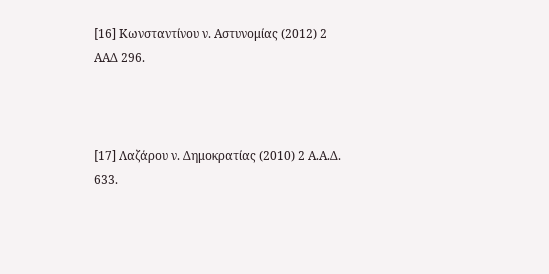[16] Κωνσταντίνου ν. Αστυνομίας (2012) 2 ΑΑΔ 296.



[17] Λαζάρου ν. Δημοκρατίας (2010) 2 Α.Α.Δ. 633.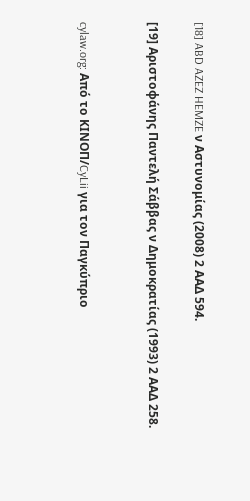[18] ABD AZEZ HEMZE ν Αστυνομίας (2008) 2 ΑΑΔ 594.

[19] Αριστοφάνης Παντελή Σάββας ν Δημοκρατίας (1993) 2 ΑΑΔ 258.


cylaw.org: Από το ΚΙΝOΠ/CyLii για τον Παγκύπριο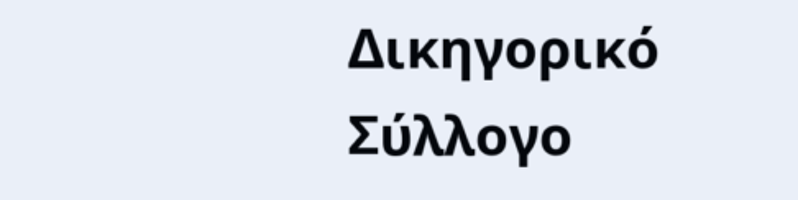Δικηγορικό Σύλλογο